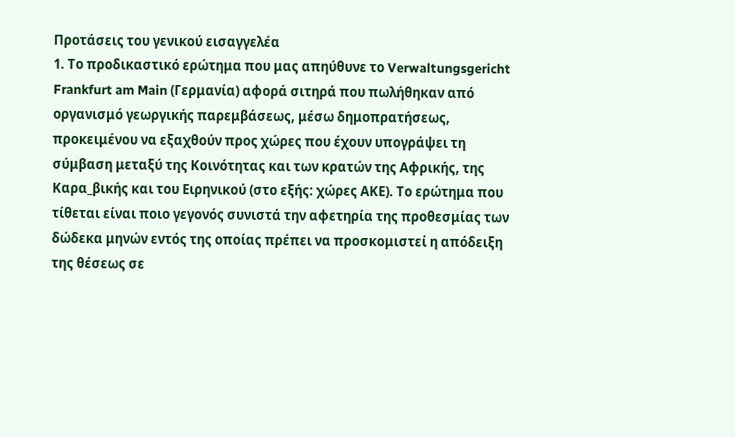Προτάσεις του γενικού εισαγγελέα
1. Το προδικαστικό ερώτημα που μας απηύθυνε το Verwaltungsgericht Frankfurt am Main (Γερμανία) αφορά σιτηρά που πωλήθηκαν από οργανισμό γεωργικής παρεμβάσεως, μέσω δημοπρατήσεως, προκειμένου να εξαχθούν προς χώρες που έχουν υπογράψει τη σύμβαση μεταξύ της Κοινότητας και των κρατών της Αφρικής, της Καρα_βικής και του Ειρηνικού (στο εξής: χώρες ΑΚΕ). Το ερώτημα που τίθεται είναι ποιο γεγονός συνιστά την αφετηρία της προθεσμίας των δώδεκα μηνών εντός της οποίας πρέπει να προσκομιστεί η απόδειξη της θέσεως σε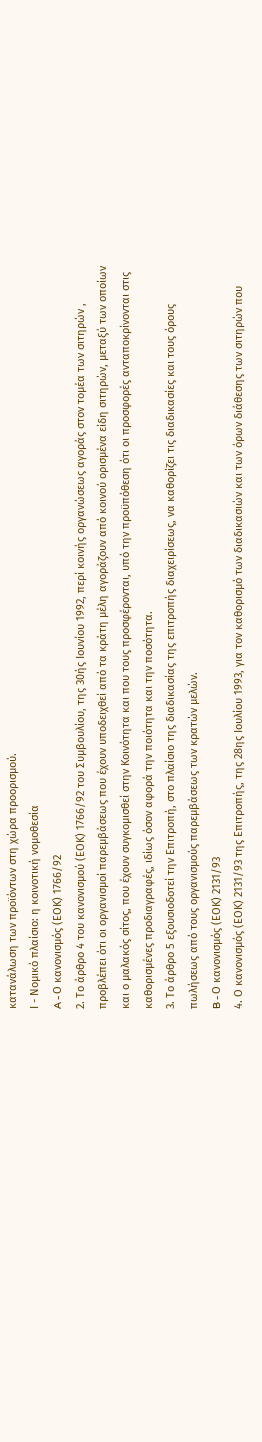κατανάλωση των προϊόντων στη χώρα προορισμού.
Ι - Νομικό πλαίσιο: η κοινοτική νομοθεσία
A - Ο κανονισμός (ΕΟΚ) 1766/92
2. Το άρθρο 4 του κανονισμού (ΕΟΚ) 1766/92 του Συμβουλίου, της 30ής Ιουνίου 1992, περί κοινής οργανώσεως αγοράς στον τομέα των σιτηρών , προβλέπει ότι οι οργανισμοί παρεμβάσεως που έχουν υποδειχθεί από τα κράτη μέλη αγοράζουν από κοινού ορισμένα είδη σιτηρών, μεταξύ των οποίων και ο μαλακός σίτος, που έχουν συγκομισθεί στην Κοινότητα και που τους προσφέρονται, υπό την προϋπόθεση ότι οι προσφορές ανταποκρίνονται στις καθορισμένες προδιαγραφές, ιδίως όσον αφορά την ποιότητα και την ποσότητα.
3. Το άρθρο 5 εξουσιοδοτεί την Επιτροπή, στο πλαίσιο της διαδικασίας της επιτροπής διαχειρίσεως, να καθορίζει τις διαδικασίες και τους όρους πωλήσεως από τους οργανισμούς παρεμβάσεως των κρατών μελών.
B - Ο κανονισμός (ΕΟΚ) 2131/93
4. Ο κανονισμός (ΕΟΚ) 2131/93 της Επιτροπής, της 28ης Ιουλίου 1993, για τον καθορισμό των διαδικασιών και των όρων διάθεσης των σιτηρών που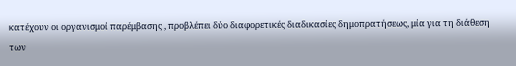κατέχουν οι οργανισμοί παρέμβασης , προβλέπει δύο διαφορετικές διαδικασίες δημοπρατήσεως, μία για τη διάθεση των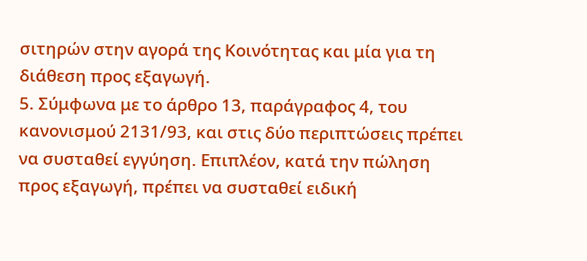σιτηρών στην αγορά της Κοινότητας και μία για τη διάθεση προς εξαγωγή.
5. Σύμφωνα με το άρθρο 13, παράγραφος 4, του κανονισμού 2131/93, και στις δύο περιπτώσεις πρέπει να συσταθεί εγγύηση. Επιπλέον, κατά την πώληση προς εξαγωγή, πρέπει να συσταθεί ειδική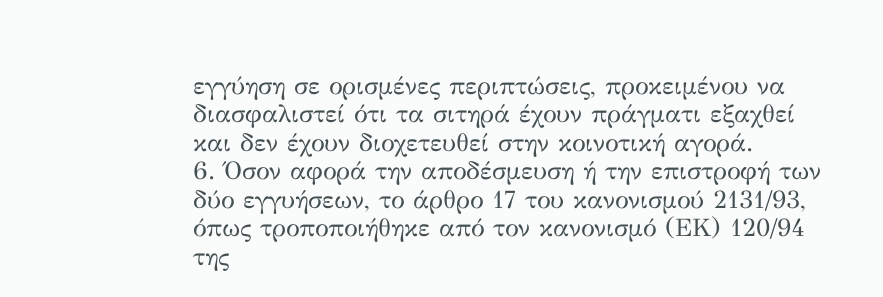εγγύηση σε ορισμένες περιπτώσεις, προκειμένου να διασφαλιστεί ότι τα σιτηρά έχουν πράγματι εξαχθεί και δεν έχουν διοχετευθεί στην κοινοτική αγορά.
6. Όσον αφορά την αποδέσμευση ή την επιστροφή των δύο εγγυήσεων, το άρθρο 17 του κανονισμού 2131/93, όπως τροποποιήθηκε από τον κανονισμό (ΕΚ) 120/94 της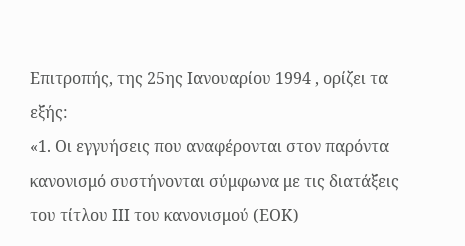Επιτροπής, της 25ης Ιανουαρίου 1994 , ορίζει τα εξής:
«1. Οι εγγυήσεις που αναφέρονται στον παρόντα κανονισμό συστήνονται σύμφωνα με τις διατάξεις του τίτλου ΙΙΙ του κανονισμού (ΕΟΚ)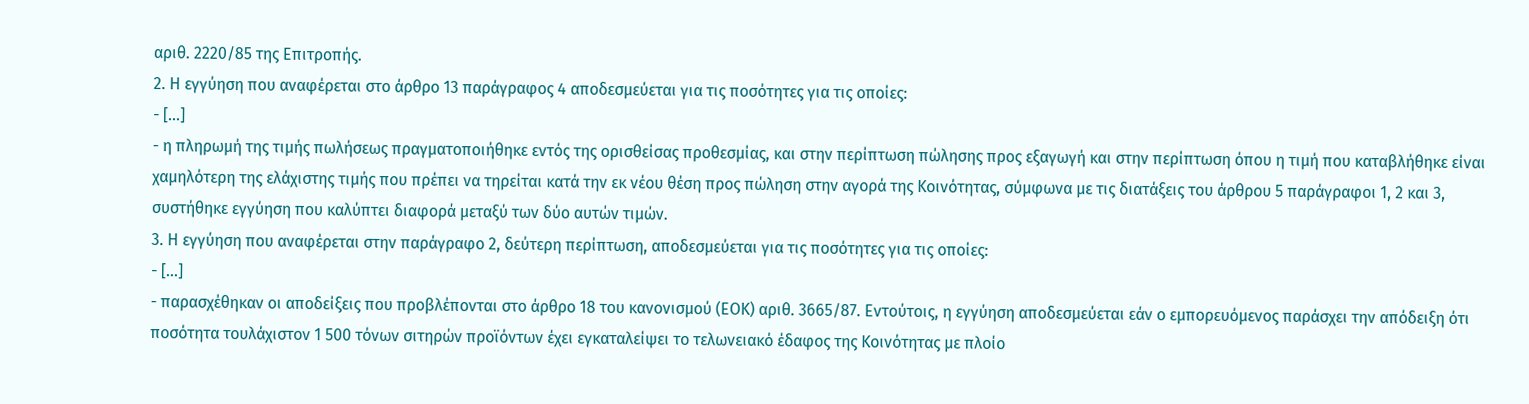αριθ. 2220/85 της Επιτροπής.
2. Η εγγύηση που αναφέρεται στο άρθρο 13 παράγραφος 4 αποδεσμεύεται για τις ποσότητες για τις οποίες:
- [...]
- η πληρωμή της τιμής πωλήσεως πραγματοποιήθηκε εντός της ορισθείσας προθεσμίας, και στην περίπτωση πώλησης προς εξαγωγή και στην περίπτωση όπου η τιμή που καταβλήθηκε είναι χαμηλότερη της ελάχιστης τιμής που πρέπει να τηρείται κατά την εκ νέου θέση προς πώληση στην αγορά της Κοινότητας, σύμφωνα με τις διατάξεις του άρθρου 5 παράγραφοι 1, 2 και 3, συστήθηκε εγγύηση που καλύπτει διαφορά μεταξύ των δύο αυτών τιμών.
3. Η εγγύηση που αναφέρεται στην παράγραφο 2, δεύτερη περίπτωση, αποδεσμεύεται για τις ποσότητες για τις οποίες:
- [...]
- παρασχέθηκαν οι αποδείξεις που προβλέπονται στο άρθρο 18 του κανονισμού (ΕΟΚ) αριθ. 3665/87. Εντούτοις, η εγγύηση αποδεσμεύεται εάν ο εμπορευόμενος παράσχει την απόδειξη ότι ποσότητα τουλάχιστον 1 500 τόνων σιτηρών προϊόντων έχει εγκαταλείψει το τελωνειακό έδαφος της Κοινότητας με πλοίο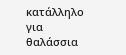κατάλληλο για θαλάσσια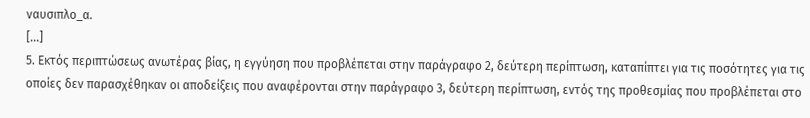ναυσιπλο_α.
[...]
5. Εκτός περιπτώσεως ανωτέρας βίας, η εγγύηση που προβλέπεται στην παράγραφο 2, δεύτερη περίπτωση, καταπίπτει για τις ποσότητες για τις οποίες δεν παρασχέθηκαν οι αποδείξεις που αναφέρονται στην παράγραφο 3, δεύτερη περίπτωση, εντός της προθεσμίας που προβλέπεται στο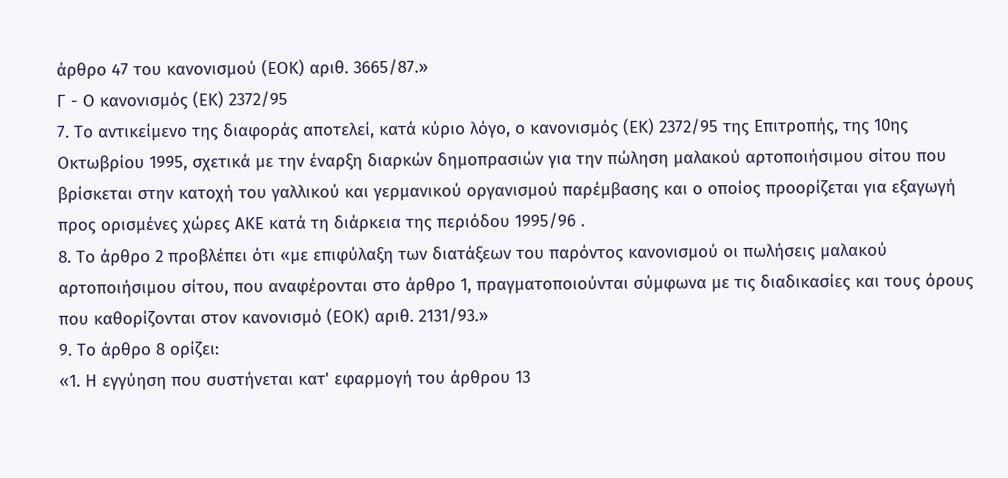άρθρο 47 του κανονισμού (ΕΟΚ) αριθ. 3665/87.»
Γ - Ο κανονισμός (ΕΚ) 2372/95
7. Το αντικείμενο της διαφοράς αποτελεί, κατά κύριο λόγο, ο κανονισμός (ΕΚ) 2372/95 της Επιτροπής, της 10ης Οκτωβρίου 1995, σχετικά με την έναρξη διαρκών δημοπρασιών για την πώληση μαλακού αρτοποιήσιμου σίτου που βρίσκεται στην κατοχή του γαλλικού και γερμανικού οργανισμού παρέμβασης και ο οποίος προορίζεται για εξαγωγή προς ορισμένες χώρες ΑΚΕ κατά τη διάρκεια της περιόδου 1995/96 .
8. Το άρθρο 2 προβλέπει ότι «με επιφύλαξη των διατάξεων του παρόντος κανονισμού οι πωλήσεις μαλακού αρτοποιήσιμου σίτου, που αναφέρονται στο άρθρο 1, πραγματοποιούνται σύμφωνα με τις διαδικασίες και τους όρους που καθορίζονται στον κανονισμό (ΕΟΚ) αριθ. 2131/93.»
9. Το άρθρο 8 ορίζει:
«1. Η εγγύηση που συστήνεται κατ' εφαρμογή του άρθρου 13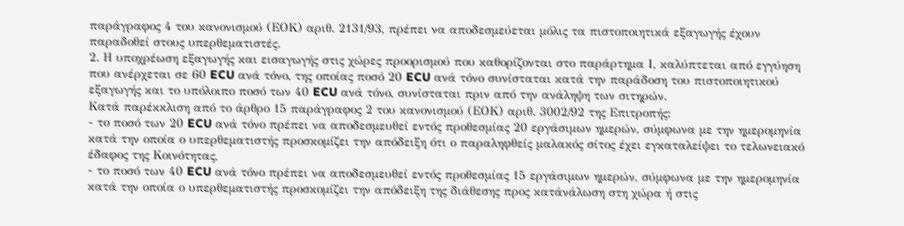παράγραφος 4 του κανονισμού (ΕΟΚ) αριθ. 2131/93, πρέπει να αποδεσμεύεται μόλις τα πιστοποιητικά εξαγωγής έχουν παραδοθεί στους υπερθεματιστές.
2. Η υποχρέωση εξαγωγής και εισαγωγής στις χώρες προορισμού που καθορίζονται στο παράρτημα Ι, καλύπτεται από εγγύηση που ανέρχεται σε 60 ECU ανά τόνο, της οποίας ποσό 20 ECU ανά τόνο συνίσταται κατά την παράδοση του πιστοποιητικού εξαγωγής και το υπόλοιπο ποσό των 40 ECU ανά τόνο, συνίσταται πριν από την ανάληψη των σιτηρών.
Κατά παρέκκλιση από το άρθρο 15 παράγραφος 2 του κανονισμού (ΕΟΚ) αριθ. 3002/92 της Επιτροπής:
- το ποσό των 20 ECU ανά τόνο πρέπει να αποδεσμευθεί εντός προθεσμίας 20 εργάσιμων ημερών, σύμφωνα με την ημερομηνία κατά την οποία ο υπερθεματιστής προσκομίζει την απόδειξη ότι ο παραληφθείς μαλακός σίτος έχει εγκαταλείψει το τελωνειακό έδαφος της Κοινότητας,
- το ποσό των 40 ECU ανά τόνο πρέπει να αποδεσμευθεί εντός προθεσμίας 15 εργάσιμων ημερών, σύμφωνα με την ημερομηνία κατά την οποία ο υπερθεματιστής προσκομίζει την απόδειξη της διάθεσης προς κατάνάλωση στη χώρα ή στις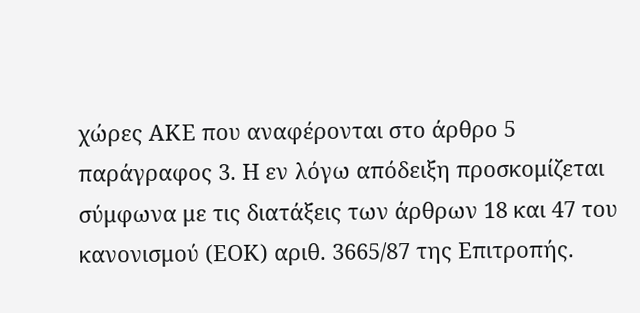χώρες ΑΚΕ που αναφέρονται στο άρθρο 5 παράγραφος 3. Η εν λόγω απόδειξη προσκομίζεται σύμφωνα με τις διατάξεις των άρθρων 18 και 47 του κανονισμού (ΕΟΚ) αριθ. 3665/87 της Επιτροπής.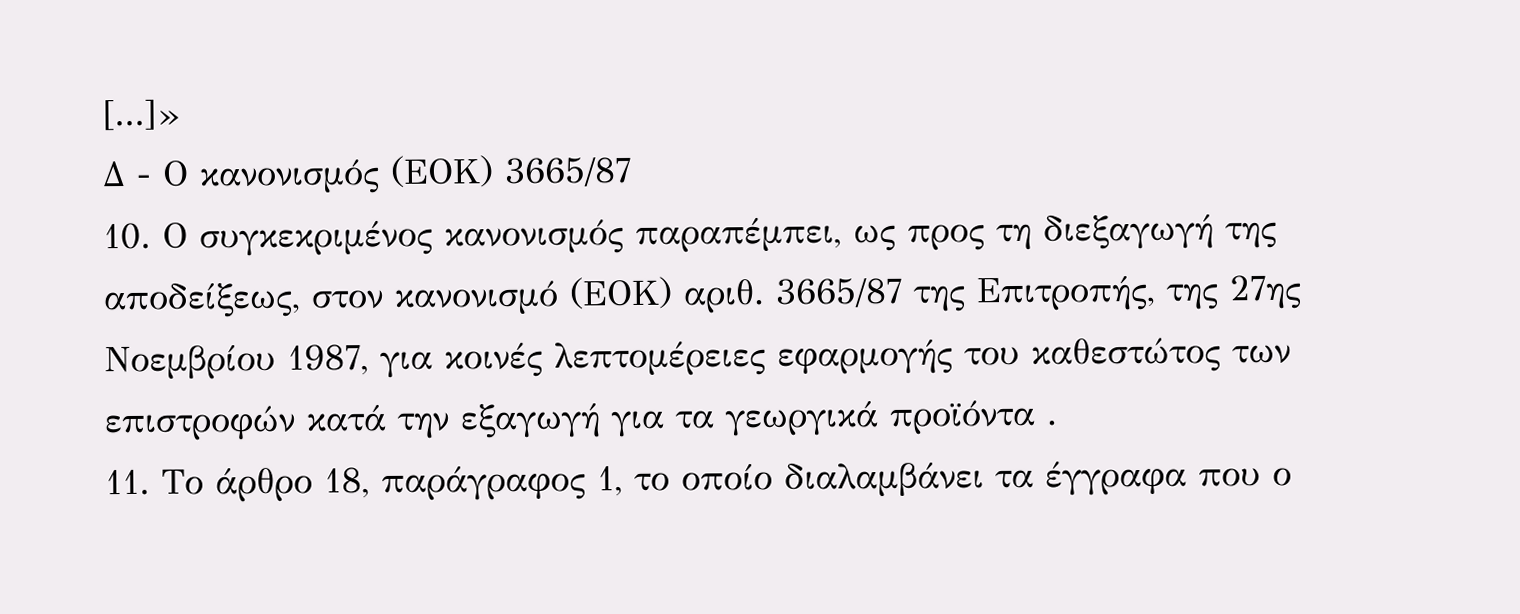[...]»
Δ - Ο κανονισμός (ΕΟΚ) 3665/87
10. Ο συγκεκριμένος κανονισμός παραπέμπει, ως προς τη διεξαγωγή της αποδείξεως, στον κανονισμό (ΕΟΚ) αριθ. 3665/87 της Επιτροπής, της 27ης Νοεμβρίου 1987, για κοινές λεπτομέρειες εφαρμογής του καθεστώτος των επιστροφών κατά την εξαγωγή για τα γεωργικά προϊόντα .
11. Το άρθρο 18, παράγραφος 1, το οποίο διαλαμβάνει τα έγγραφα που ο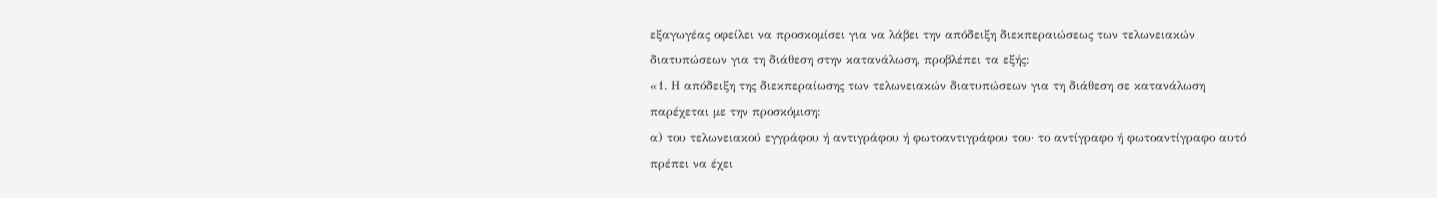εξαγωγέας οφείλει να προσκομίσει για να λάβει την απόδειξη διεκπεραιώσεως των τελωνειακών διατυπώσεων για τη διάθεση στην κατανάλωση, προβλέπει τα εξής:
«1. Η απόδειξη της διεκπεραίωσης των τελωνειακών διατυπώσεων για τη διάθεση σε κατανάλωση παρέχεται με την προσκόμιση:
α) του τελωνειακού εγγράφου ή αντιγράφου ή φωτοαντιγράφου του· το αντίγραφο ή φωτοαντίγραφο αυτό πρέπει να έχει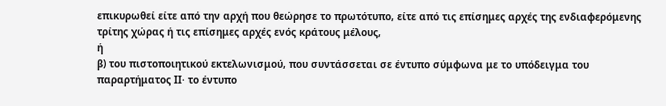επικυρωθεί είτε από την αρχή που θεώρησε το πρωτότυπο, είτε από τις επίσημες αρχές της ενδιαφερόμενης τρίτης χώρας ή τις επίσημες αρχές ενός κράτους μέλους,
ή
β) του πιστοποιητικού εκτελωνισμού, που συντάσσεται σε έντυπο σύμφωνα με το υπόδειγμα του παραρτήματος ΙΙ· το έντυπο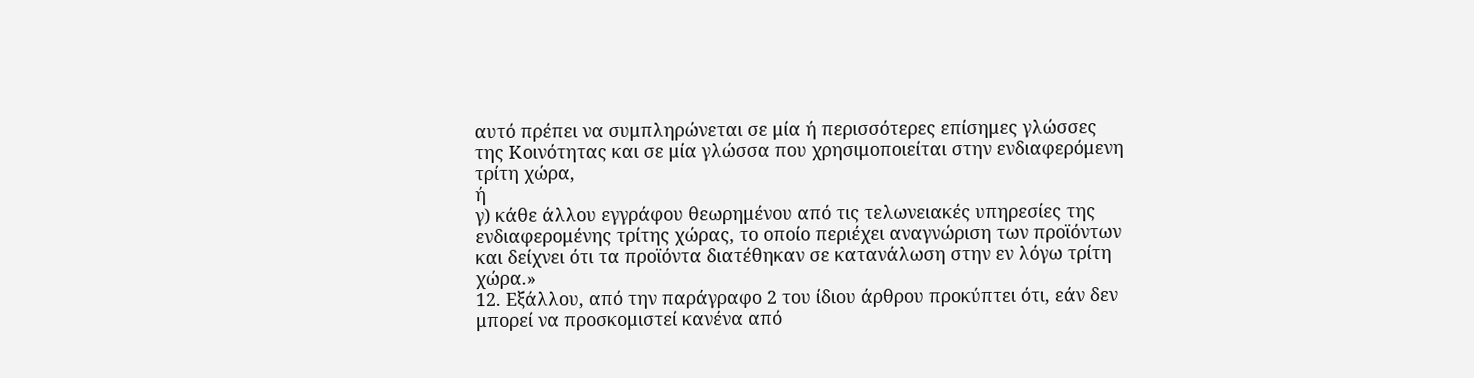αυτό πρέπει να συμπληρώνεται σε μία ή περισσότερες επίσημες γλώσσες της Κοινότητας και σε μία γλώσσα που χρησιμοποιείται στην ενδιαφερόμενη τρίτη χώρα,
ή
γ) κάθε άλλου εγγράφου θεωρημένου από τις τελωνειακές υπηρεσίες της ενδιαφερομένης τρίτης χώρας, το οποίο περιέχει αναγνώριση των προϊόντων και δείχνει ότι τα προϊόντα διατέθηκαν σε κατανάλωση στην εν λόγω τρίτη χώρα.»
12. Εξάλλου, από την παράγραφο 2 του ίδιου άρθρου προκύπτει ότι, εάν δεν μπορεί να προσκομιστεί κανένα από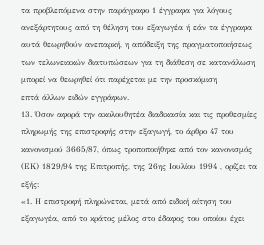τα προβλεπόμενα στην παράγραφο 1 έγγραφα για λόγους ανεξάρτητους από τη θέληση του εξαγωγέα ή εάν τα έγγραφα αυτά θεωρηθούν ανεπαρκή, η απόδειξη της πραγματοποιήσεως των τελωνειακών διατυπώσεων για τη διάθεση σε κατανάλωση μπορεί να θεωρηθεί ότι παρέχεται με την προσκόμιση
επτά άλλων ειδών εγγράφων.
13. Όσον αφορά την ακολουθητέα διαδικασία και τις προθεσμίες πληρωμής της επιστροφής στην εξαγωγή, το άρθρο 47 του κανονισμού 3665/87, όπως τροποποιήθηκε από τον κανονισμός (ΕΚ) 1829/94 της Επιτροπής, της 26ης Ιουλίου 1994 , ορίζει τα εξής:
«1. Η επιστροφή πληρώνεται, μετά από ειδική αίτηση του εξαγωγέα, από το κράτος μέλος στο έδαφος του οποίου έχει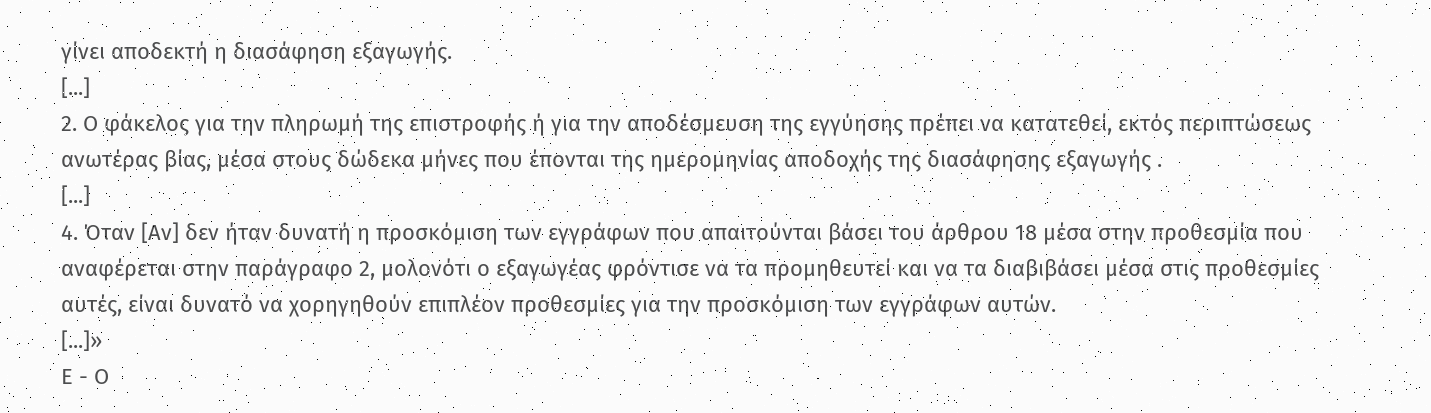γίνει αποδεκτή η διασάφηση εξαγωγής.
[...]
2. Ο φάκελος για την πληρωμή της επιστροφής ή για την αποδέσμευση της εγγύησης πρέπει να κατατεθεί, εκτός περιπτώσεως ανωτέρας βίας, μέσα στους δώδεκα μήνες που έπονται της ημερομηνίας αποδοχής της διασάφησης εξαγωγής .
[...]
4. Όταν [Αν] δεν ήταν δυνατή η προσκόμιση των εγγράφων που απαιτούνται βάσει του άρθρου 18 μέσα στην προθεσμία που αναφέρεται στην παράγραφο 2, μολονότι ο εξαγωγέας φρόντισε να τα προμηθευτεί και να τα διαβιβάσει μέσα στις προθεσμίες αυτές, είναι δυνατό να χορηγηθούν επιπλέον προθεσμίες για την προσκόμιση των εγγράφων αυτών.
[...]»
Ε - Ο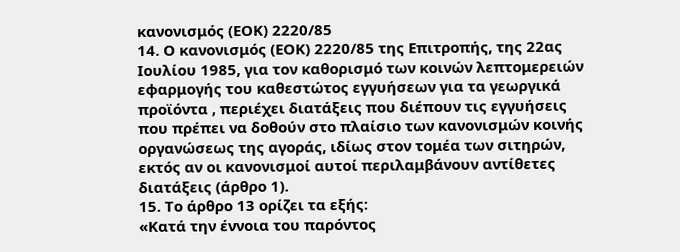κανονισμός (ΕΟΚ) 2220/85
14. Ο κανονισμός (ΕΟΚ) 2220/85 της Επιτροπής, της 22ας Ιουλίου 1985, για τον καθορισμό των κοινών λεπτομερειών εφαρμογής του καθεστώτος εγγυήσεων για τα γεωργικά προϊόντα , περιέχει διατάξεις που διέπουν τις εγγυήσεις που πρέπει να δοθούν στο πλαίσιο των κανονισμών κοινής οργανώσεως της αγοράς, ιδίως στον τομέα των σιτηρών, εκτός αν οι κανονισμοί αυτοί περιλαμβάνουν αντίθετες διατάξεις (άρθρο 1).
15. Το άρθρο 13 ορίζει τα εξής:
«Κατά την έννοια του παρόντος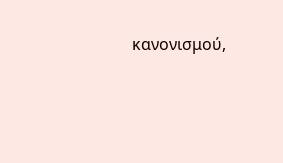κανονισμού,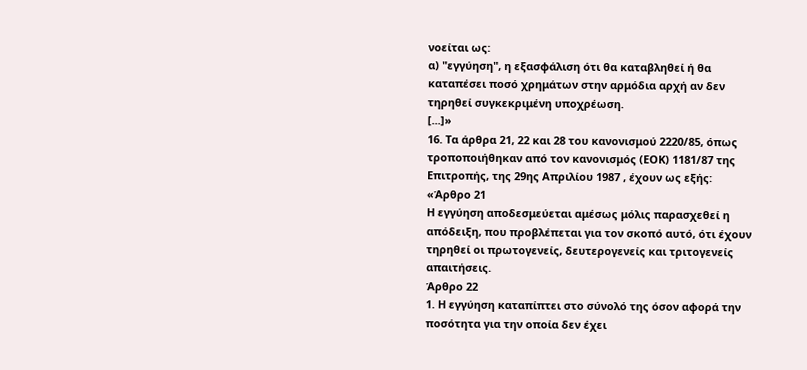νοείται ως:
α) "εγγύηση", η εξασφάλιση ότι θα καταβληθεί ή θα καταπέσει ποσό χρημάτων στην αρμόδια αρχή αν δεν τηρηθεί συγκεκριμένη υποχρέωση.
[...]»
16. Τα άρθρα 21, 22 και 28 του κανονισμού 2220/85, όπως τροποποιήθηκαν από τον κανονισμός (ΕΟΚ) 1181/87 της Επιτροπής, της 29ης Απριλίου 1987 , έχουν ως εξής:
«Άρθρο 21
Η εγγύηση αποδεσμεύεται αμέσως μόλις παρασχεθεί η απόδειξη, που προβλέπεται για τον σκοπό αυτό, ότι έχουν τηρηθεί οι πρωτογενείς, δευτερογενείς και τριτογενείς απαιτήσεις.
Άρθρο 22
1. Η εγγύηση καταπίπτει στο σύνολό της όσον αφορά την ποσότητα για την οποία δεν έχει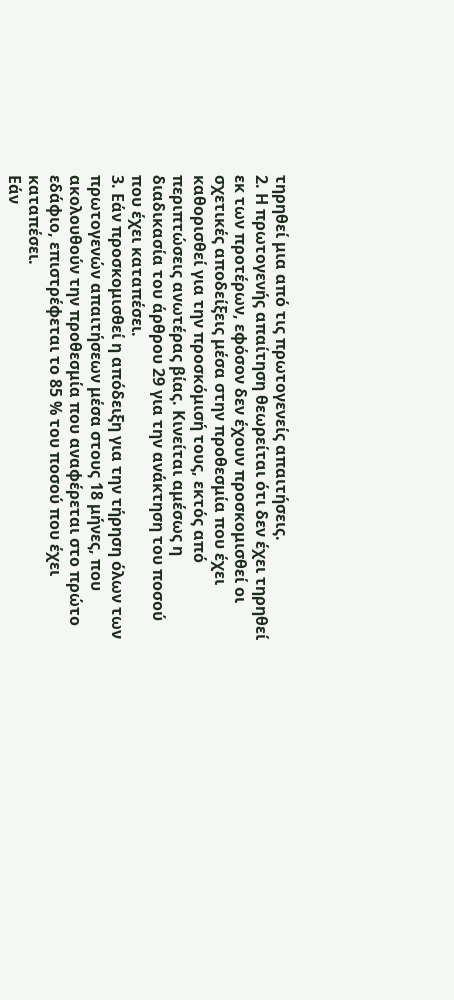τηρηθεί μια από τις πρωτογενείς απαιτήσεις.
2. Η πρωτογενής απαίτηση θεωρείται ότι δεν έχει τηρηθεί εκ των προτέρων, εφόσον δεν έχουν προσκομισθεί οι σχετικές αποδείξεις μέσα στην προθεσμία που έχει καθορισθεί για την προσκόμισή τους, εκτός από περιπτώσεις ανωτέρας βίας. Κινείται αμέσως η διαδικασία του άρθρου 29 για την ανάκτηση του ποσού που έχει καταπέσει.
3. Εάν προσκομισθεί η απόδειξη για την τήρηση όλων των πρωτογενών απαιτήσεων μέσα στους 18 μήνες, που ακολουθούν την προθεσμία που αναφέρεται στο πρώτο εδάφιο, επιστρέφεται το 85 % του ποσού που έχει καταπέσει.
Εάν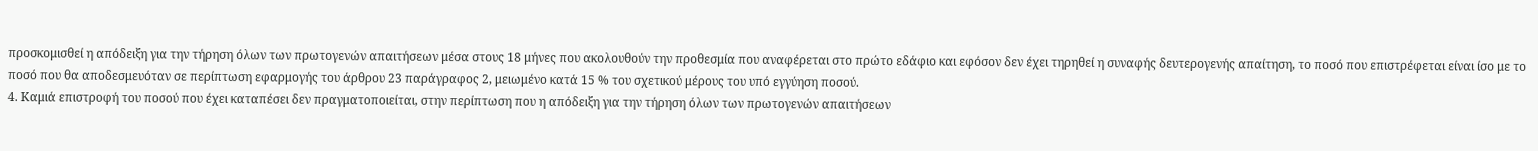προσκομισθεί η απόδειξη για την τήρηση όλων των πρωτογενών απαιτήσεων μέσα στους 18 μήνες που ακολουθούν την προθεσμία που αναφέρεται στο πρώτο εδάφιο και εφόσον δεν έχει τηρηθεί η συναφής δευτερογενής απαίτηση, το ποσό που επιστρέφεται είναι ίσο με το ποσό που θα αποδεσμευόταν σε περίπτωση εφαρμογής του άρθρου 23 παράγραφος 2, μειωμένο κατά 15 % του σχετικού μέρους του υπό εγγύηση ποσού.
4. Καμιά επιστροφή του ποσού που έχει καταπέσει δεν πραγματοποιείται, στην περίπτωση που η απόδειξη για την τήρηση όλων των πρωτογενών απαιτήσεων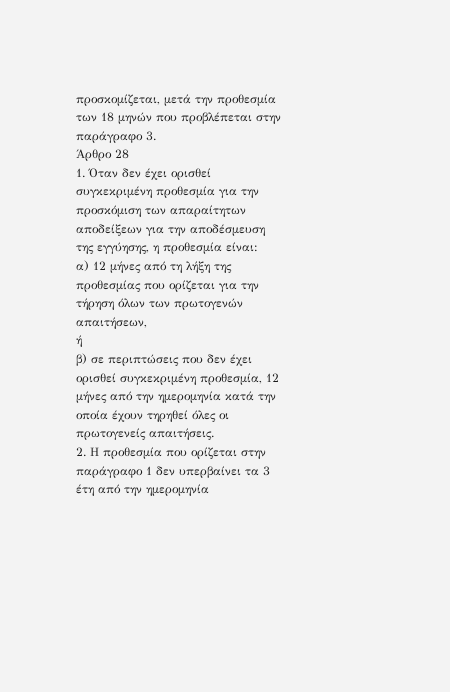προσκομίζεται, μετά την προθεσμία των 18 μηνών που προβλέπεται στην παράγραφο 3.
Άρθρο 28
1. Όταν δεν έχει ορισθεί συγκεκριμένη προθεσμία για την προσκόμιση των απαραίτητων αποδείξεων για την αποδέσμευση της εγγύησης, η προθεσμία είναι:
α) 12 μήνες από τη λήξη της προθεσμίας που ορίζεται για την τήρηση όλων των πρωτογενών απαιτήσεων,
ή
β) σε περιπτώσεις που δεν έχει ορισθεί συγκεκριμένη προθεσμία, 12 μήνες από την ημερομηνία κατά την οποία έχουν τηρηθεί όλες οι πρωτογενείς απαιτήσεις.
2. Η προθεσμία που ορίζεται στην παράγραφο 1 δεν υπερβαίνει τα 3 έτη από την ημερομηνία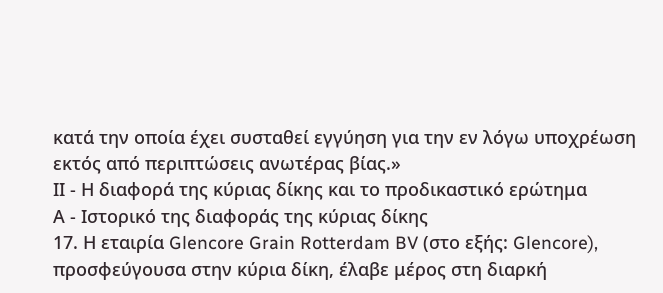κατά την οποία έχει συσταθεί εγγύηση για την εν λόγω υποχρέωση εκτός από περιπτώσεις ανωτέρας βίας.»
ΙΙ - Η διαφορά της κύριας δίκης και το προδικαστικό ερώτημα
Α - Ιστορικό της διαφοράς της κύριας δίκης
17. Η εταιρία Glencore Grain Rotterdam BV (στο εξής: Glencore), προσφεύγουσα στην κύρια δίκη, έλαβε μέρος στη διαρκή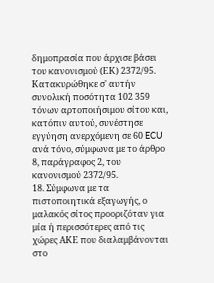δημοπρασία που άρχισε βάσει του κανονισμού (ΕΚ) 2372/95. Κατακυρώθηκε σ' αυτήν συνολική ποσότητα 102 359 τόνων αρτοποιήσιμου σίτου και, κατόπιν αυτού, συνέστησε εγγύηση ανερχόμενη σε 60 ECU ανά τόνο, σύμφωνα με το άρθρο 8, παράγραφος 2, του κανονισμού 2372/95.
18. Σύμφωνα με τα πιστοποιητικά εξαγωγής, ο μαλακός σίτος προοριζόταν για μία ή περισσότερες από τις χώρες ΑΚΕ που διαλαμβάνονται στο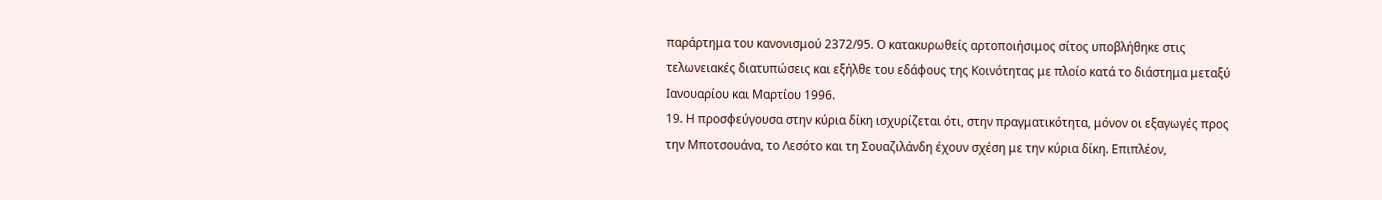παράρτημα του κανονισμού 2372/95. Ο κατακυρωθείς αρτοποιήσιμος σίτος υποβλήθηκε στις τελωνειακές διατυπώσεις και εξήλθε του εδάφους της Κοινότητας με πλοίο κατά το διάστημα μεταξύ Ιανουαρίου και Μαρτίου 1996.
19. Η προσφεύγουσα στην κύρια δίκη ισχυρίζεται ότι, στην πραγματικότητα, μόνον οι εξαγωγές προς την Μποτσουάνα, το Λεσότο και τη Σουαζιλάνδη έχουν σχέση με την κύρια δίκη. Επιπλέον,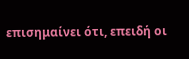επισημαίνει ότι, επειδή οι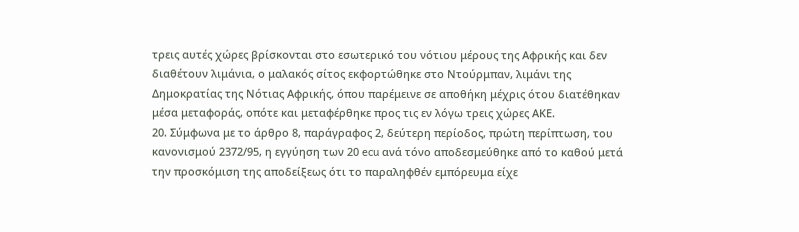τρεις αυτές χώρες βρίσκονται στο εσωτερικό του νότιου μέρους της Αφρικής και δεν διαθέτουν λιμάνια, ο μαλακός σίτος εκφορτώθηκε στο Ντούρμπαν, λιμάνι της Δημοκρατίας της Νότιας Αφρικής, όπου παρέμεινε σε αποθήκη μέχρις ότου διατέθηκαν μέσα μεταφοράς, οπότε και μεταφέρθηκε προς τις εν λόγω τρεις χώρες ΑΚΕ.
20. Σύμφωνα με το άρθρο 8, παράγραφος 2, δεύτερη περίοδος, πρώτη περίπτωση, του κανονισμού 2372/95, η εγγύηση των 20 ecu ανά τόνο αποδεσμεύθηκε από το καθού μετά την προσκόμιση της αποδείξεως ότι το παραληφθέν εμπόρευμα είχε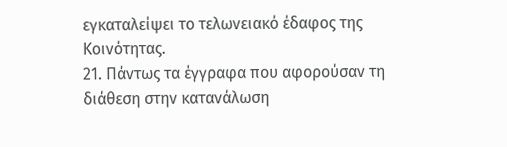εγκαταλείψει το τελωνειακό έδαφος της Κοινότητας.
21. Πάντως τα έγγραφα που αφορούσαν τη διάθεση στην κατανάλωση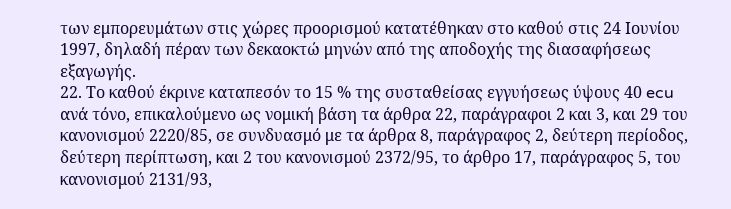των εμπορευμάτων στις χώρες προορισμού κατατέθηκαν στο καθού στις 24 Ιουνίου 1997, δηλαδή πέραν των δεκαοκτώ μηνών από της αποδοχής της διασαφήσεως εξαγωγής.
22. Το καθού έκρινε καταπεσόν το 15 % της συσταθείσας εγγυήσεως ύψους 40 ecu ανά τόνο, επικαλούμενο ως νομική βάση τα άρθρα 22, παράγραφοι 2 και 3, και 29 του κανονισμού 2220/85, σε συνδυασμό με τα άρθρα 8, παράγραφος 2, δεύτερη περίοδος, δεύτερη περίπτωση, και 2 του κανονισμού 2372/95, το άρθρο 17, παράγραφος 5, του κανονισμού 2131/93,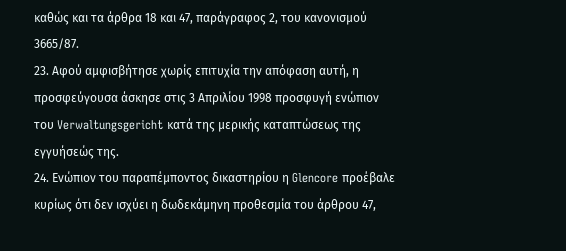καθώς και τα άρθρα 18 και 47, παράγραφος 2, του κανονισμού 3665/87.
23. Αφού αμφισβήτησε χωρίς επιτυχία την απόφαση αυτή, η προσφεύγουσα άσκησε στις 3 Απριλίου 1998 προσφυγή ενώπιον του Verwaltungsgericht κατά της μερικής καταπτώσεως της εγγυήσεώς της.
24. Ενώπιον του παραπέμποντος δικαστηρίου η Glencore προέβαλε κυρίως ότι δεν ισχύει η δωδεκάμηνη προθεσμία του άρθρου 47,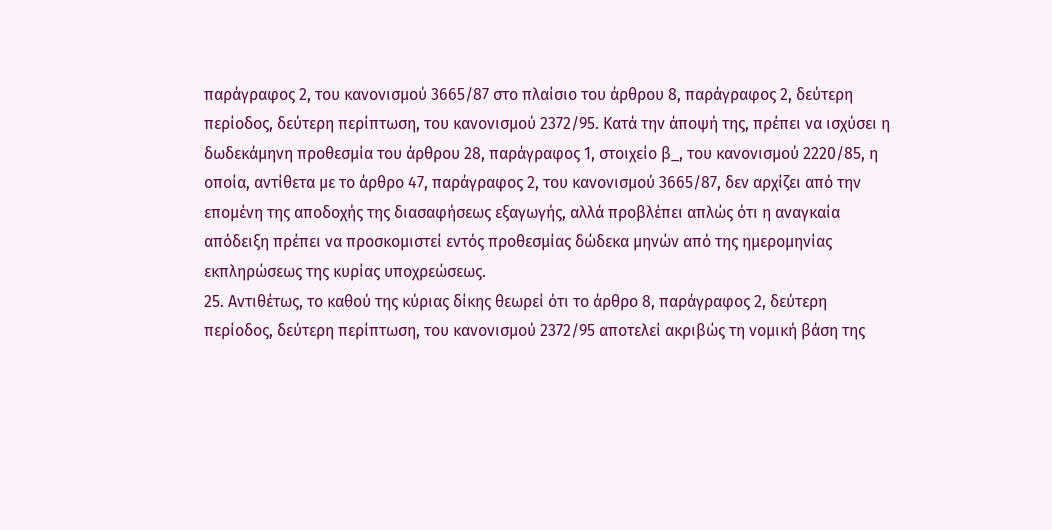παράγραφος 2, του κανονισμού 3665/87 στο πλαίσιο του άρθρου 8, παράγραφος 2, δεύτερη περίοδος, δεύτερη περίπτωση, του κανονισμού 2372/95. Κατά την άποψή της, πρέπει να ισχύσει η δωδεκάμηνη προθεσμία του άρθρου 28, παράγραφος 1, στοιχείο β_, του κανονισμού 2220/85, η οποία, αντίθετα με το άρθρο 47, παράγραφος 2, του κανονισμού 3665/87, δεν αρχίζει από την επομένη της αποδοχής της διασαφήσεως εξαγωγής, αλλά προβλέπει απλώς ότι η αναγκαία απόδειξη πρέπει να προσκομιστεί εντός προθεσμίας δώδεκα μηνών από της ημερομηνίας εκπληρώσεως της κυρίας υποχρεώσεως.
25. Αντιθέτως, το καθού της κύριας δίκης θεωρεί ότι το άρθρο 8, παράγραφος 2, δεύτερη περίοδος, δεύτερη περίπτωση, του κανονισμού 2372/95 αποτελεί ακριβώς τη νομική βάση της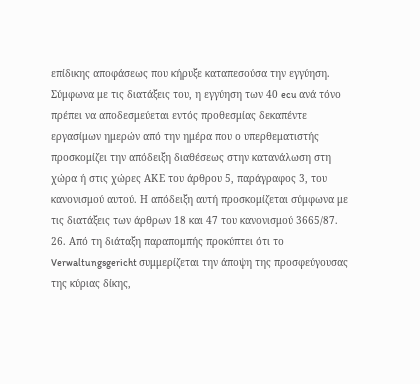επίδικης αποφάσεως που κήρυξε καταπεσούσα την εγγύηση. Σύμφωνα με τις διατάξεις του, η εγγύηση των 40 ecu ανά τόνο πρέπει να αποδεσμεύεται εντός προθεσμίας δεκαπέντε εργασίμων ημερών από την ημέρα που ο υπερθεματιστής προσκομίζει την απόδειξη διαθέσεως στην κατανάλωση στη χώρα ή στις χώρες ΑΚΕ του άρθρου 5, παράγραφος 3, του κανονισμού αυτού. Η απόδειξη αυτή προσκομίζεται σύμφωνα με τις διατάξεις των άρθρων 18 και 47 του κανονισμού 3665/87.
26. Από τη διάταξη παραπομπής προκύπτει ότι το Verwaltungsgericht συμμερίζεται την άποψη της προσφεύγουσας της κύριας δίκης,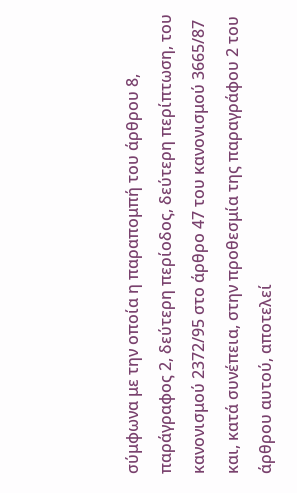σύμφωνα με την οποία η παραπομπή του άρθρου 8, παράγραφος 2, δεύτερη περίοδος, δεύτερη περίπτωση, του κανονισμού 2372/95 στο άρθρο 47 του κανονισμού 3665/87 και, κατά συνέπεια, στην προθεσμία της παραγράφου 2 του άρθρου αυτού, αποτελεί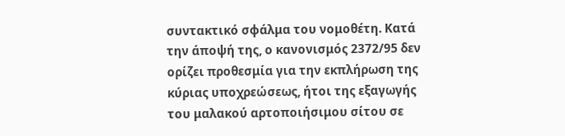συντακτικό σφάλμα του νομοθέτη. Κατά την άποψή της, ο κανονισμός 2372/95 δεν ορίζει προθεσμία για την εκπλήρωση της κύριας υποχρεώσεως, ήτοι της εξαγωγής του μαλακού αρτοποιήσιμου σίτου σε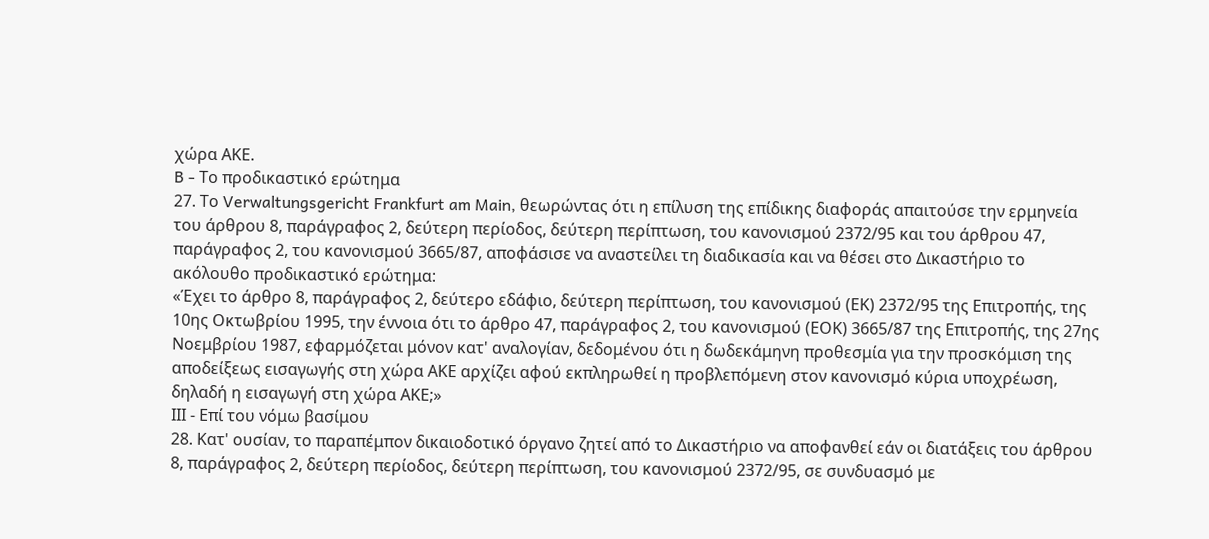χώρα ΑΚΕ.
B - Το προδικαστικό ερώτημα
27. Το Verwaltungsgericht Frankfurt am Main, θεωρώντας ότι η επίλυση της επίδικης διαφοράς απαιτούσε την ερμηνεία του άρθρου 8, παράγραφος 2, δεύτερη περίοδος, δεύτερη περίπτωση, του κανονισμού 2372/95 και του άρθρου 47, παράγραφος 2, του κανονισμού 3665/87, αποφάσισε να αναστείλει τη διαδικασία και να θέσει στο Δικαστήριο το ακόλουθο προδικαστικό ερώτημα:
«Έχει το άρθρο 8, παράγραφος 2, δεύτερο εδάφιο, δεύτερη περίπτωση, του κανονισμού (ΕΚ) 2372/95 της Επιτροπής, της 10ης Οκτωβρίου 1995, την έννοια ότι το άρθρο 47, παράγραφος 2, του κανονισμού (ΕΟΚ) 3665/87 της Επιτροπής, της 27ης Νοεμβρίου 1987, εφαρμόζεται μόνον κατ' αναλογίαν, δεδομένου ότι η δωδεκάμηνη προθεσμία για την προσκόμιση της αποδείξεως εισαγωγής στη χώρα ΑΚΕ αρχίζει αφού εκπληρωθεί η προβλεπόμενη στον κανονισμό κύρια υποχρέωση, δηλαδή η εισαγωγή στη χώρα ΑΚΕ;»
ΙΙΙ - Επί του νόμω βασίμου
28. Κατ' ουσίαν, το παραπέμπον δικαιοδοτικό όργανο ζητεί από το Δικαστήριο να αποφανθεί εάν οι διατάξεις του άρθρου 8, παράγραφος 2, δεύτερη περίοδος, δεύτερη περίπτωση, του κανονισμού 2372/95, σε συνδυασμό με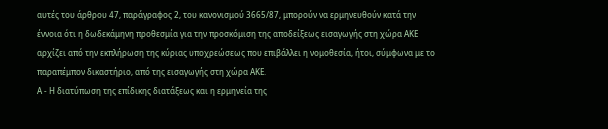αυτές του άρθρου 47, παράγραφος 2, του κανονισμού 3665/87, μπορούν να ερμηνευθούν κατά την έννοια ότι η δωδεκάμηνη προθεσμία για την προσκόμιση της αποδείξεως εισαγωγής στη χώρα ΑΚΕ αρχίζει από την εκπλήρωση της κύριας υποχρεώσεως που επιβάλλει η νομοθεσία, ήτοι, σύμφωνα με το παραπέμπον δικαστήριο, από της εισαγωγής στη χώρα ΑΚΕ.
Α - Η διατύπωση της επίδικης διατάξεως και η ερμηνεία της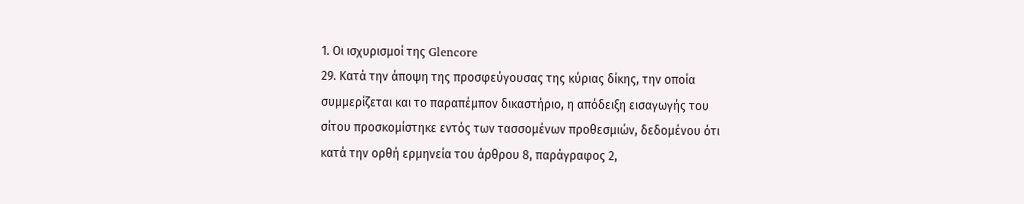1. Οι ισχυρισμοί της Glencore
29. Κατά την άποψη της προσφεύγουσας της κύριας δίκης, την οποία συμμερίζεται και το παραπέμπον δικαστήριο, η απόδειξη εισαγωγής του σίτου προσκομίστηκε εντός των τασσομένων προθεσμιών, δεδομένου ότι κατά την ορθή ερμηνεία του άρθρου 8, παράγραφος 2,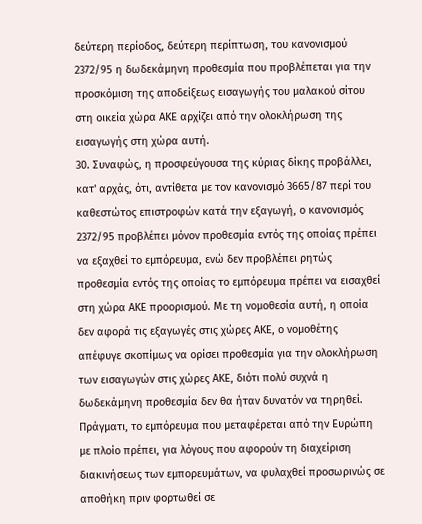δεύτερη περίοδος, δεύτερη περίπτωση, του κανονισμού 2372/95 η δωδεκάμηνη προθεσμία που προβλέπεται για την προσκόμιση της αποδείξεως εισαγωγής του μαλακού σίτου στη οικεία χώρα ΑΚΕ αρχίζει από την ολοκλήρωση της εισαγωγής στη χώρα αυτή.
30. Συναφώς, η προσφεύγουσα της κύριας δίκης προβάλλει, κατ' αρχάς, ότι, αντίθετα με τον κανονισμό 3665/87 περί του καθεστώτος επιστροφών κατά την εξαγωγή, ο κανονισμός 2372/95 προβλέπει μόνον προθεσμία εντός της οποίας πρέπει να εξαχθεί το εμπόρευμα, ενώ δεν προβλέπει ρητώς προθεσμία εντός της οποίας το εμπόρευμα πρέπει να εισαχθεί στη χώρα ΑΚΕ προορισμού. Με τη νομοθεσία αυτή, η οποία δεν αφορά τις εξαγωγές στις χώρες ΑΚΕ, ο νομοθέτης απέφυγε σκοπίμως να ορίσει προθεσμία για την ολοκλήρωση των εισαγωγών στις χώρες ΑΚΕ, διότι πολύ συχνά η δωδεκάμηνη προθεσμία δεν θα ήταν δυνατόν να τηρηθεί. Πράγματι, το εμπόρευμα που μεταφέρεται από την Ευρώπη με πλοίο πρέπει, για λόγους που αφορούν τη διαχείριση διακινήσεως των εμπορευμάτων, να φυλαχθεί προσωρινώς σε αποθήκη πριν φορτωθεί σε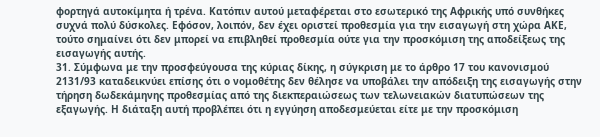φορτηγά αυτοκίμητα ή τρένα. Κατόπιν αυτού μεταφέρεται στο εσωτερικό της Αφρικής υπό συνθήκες συχνά πολύ δύσκολες. Εφόσον, λοιπόν, δεν έχει οριστεί προθεσμία για την εισαγωγή στη χώρα ΑΚΕ, τούτο σημαίνει ότι δεν μπορεί να επιβληθεί προθεσμία ούτε για την προσκόμιση της αποδείξεως της εισαγωγής αυτής.
31. Σύμφωνα με την προσφεύγουσα της κύριας δίκης, η σύγκριση με το άρθρο 17 του κανονισμού 2131/93 καταδεικνύει επίσης ότι ο νομοθέτης δεν θέλησε να υποβάλει την απόδειξη της εισαγωγής στην τήρηση δωδεκάμηνης προθεσμίας από της διεκπεραιώσεως των τελωνειακών διατυπώσεων της εξαγωγής. Η διάταξη αυτή προβλέπει ότι η εγγύηση αποδεσμεύεται είτε με την προσκόμιση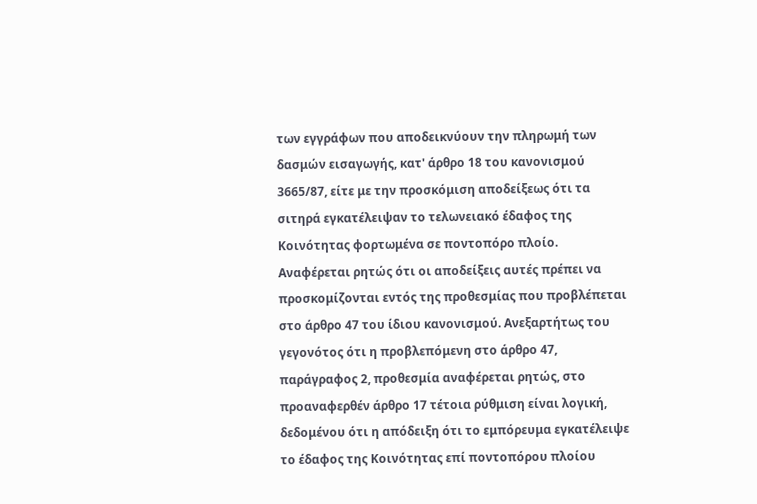των εγγράφων που αποδεικνύουν την πληρωμή των δασμών εισαγωγής, κατ' άρθρο 18 του κανονισμού 3665/87, είτε με την προσκόμιση αποδείξεως ότι τα σιτηρά εγκατέλειψαν το τελωνειακό έδαφος της Κοινότητας φορτωμένα σε ποντοπόρο πλοίο. Αναφέρεται ρητώς ότι οι αποδείξεις αυτές πρέπει να προσκομίζονται εντός της προθεσμίας που προβλέπεται στο άρθρο 47 του ίδιου κανονισμού. Ανεξαρτήτως του γεγονότος ότι η προβλεπόμενη στο άρθρο 47, παράγραφος 2, προθεσμία αναφέρεται ρητώς, στο προαναφερθέν άρθρο 17 τέτοια ρύθμιση είναι λογική, δεδομένου ότι η απόδειξη ότι το εμπόρευμα εγκατέλειψε το έδαφος της Κοινότητας επί ποντοπόρου πλοίου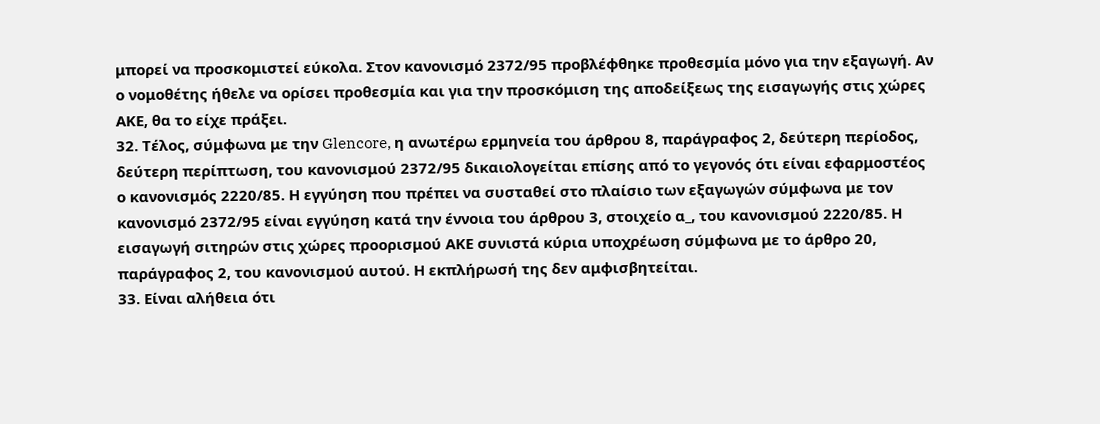μπορεί να προσκομιστεί εύκολα. Στον κανονισμό 2372/95 προβλέφθηκε προθεσμία μόνο για την εξαγωγή. Αν ο νομοθέτης ήθελε να ορίσει προθεσμία και για την προσκόμιση της αποδείξεως της εισαγωγής στις χώρες ΑΚΕ, θα το είχε πράξει.
32. Τέλος, σύμφωνα με την Glencore, η ανωτέρω ερμηνεία του άρθρου 8, παράγραφος 2, δεύτερη περίοδος, δεύτερη περίπτωση, του κανονισμού 2372/95 δικαιολογείται επίσης από το γεγονός ότι είναι εφαρμοστέος ο κανονισμός 2220/85. Η εγγύηση που πρέπει να συσταθεί στο πλαίσιο των εξαγωγών σύμφωνα με τον κανονισμό 2372/95 είναι εγγύηση κατά την έννοια του άρθρου 3, στοιχείο α_, του κανονισμού 2220/85. Η εισαγωγή σιτηρών στις χώρες προορισμού ΑΚΕ συνιστά κύρια υποχρέωση σύμφωνα με το άρθρο 20, παράγραφος 2, του κανονισμού αυτού. Η εκπλήρωσή της δεν αμφισβητείται.
33. Είναι αλήθεια ότι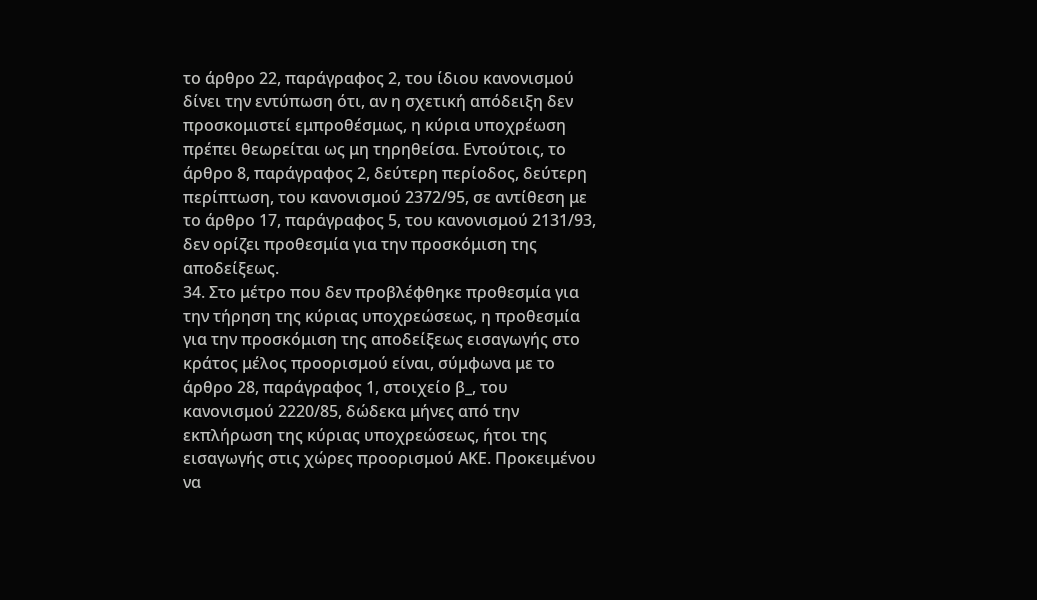το άρθρο 22, παράγραφος 2, του ίδιου κανονισμού δίνει την εντύπωση ότι, αν η σχετική απόδειξη δεν προσκομιστεί εμπροθέσμως, η κύρια υποχρέωση πρέπει θεωρείται ως μη τηρηθείσα. Εντούτοις, το άρθρο 8, παράγραφος 2, δεύτερη περίοδος, δεύτερη περίπτωση, του κανονισμού 2372/95, σε αντίθεση με το άρθρο 17, παράγραφος 5, του κανονισμού 2131/93, δεν ορίζει προθεσμία για την προσκόμιση της αποδείξεως.
34. Στο μέτρο που δεν προβλέφθηκε προθεσμία για την τήρηση της κύριας υποχρεώσεως, η προθεσμία για την προσκόμιση της αποδείξεως εισαγωγής στο κράτος μέλος προορισμού είναι, σύμφωνα με το άρθρο 28, παράγραφος 1, στοιχείο β_, του κανονισμού 2220/85, δώδεκα μήνες από την εκπλήρωση της κύριας υποχρεώσεως, ήτοι της εισαγωγής στις χώρες προορισμού ΑΚΕ. Προκειμένου να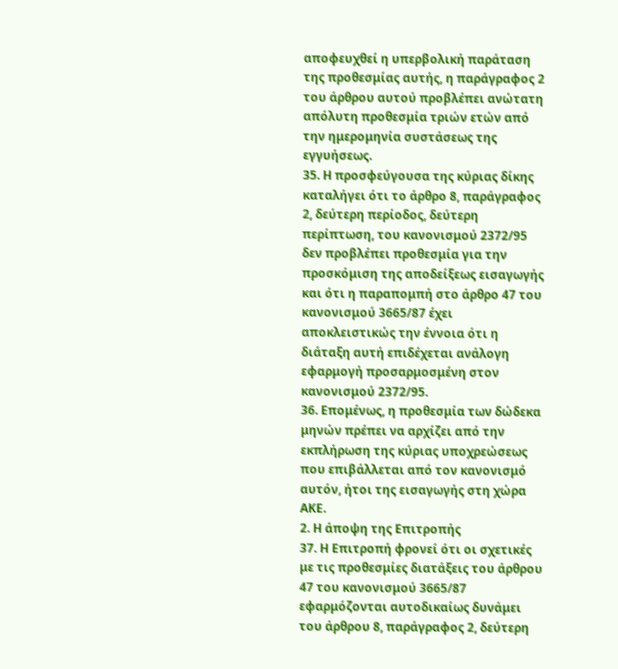αποφευχθεί η υπερβολική παράταση της προθεσμίας αυτής, η παράγραφος 2 του άρθρου αυτού προβλέπει ανώτατη απόλυτη προθεσμία τριών ετών από την ημερομηνία συστάσεως της εγγυήσεως.
35. Η προσφεύγουσα της κύριας δίκης καταλήγει ότι το άρθρο 8, παράγραφος 2, δεύτερη περίοδος, δεύτερη περίπτωση, του κανονισμού 2372/95 δεν προβλέπει προθεσμία για την προσκόμιση της αποδείξεως εισαγωγής και ότι η παραπομπή στο άρθρο 47 του κανονισμού 3665/87 έχει αποκλειστικώς την έννοια ότι η διάταξη αυτή επιδέχεται ανάλογη εφαρμογή προσαρμοσμένη στον κανονισμού 2372/95.
36. Επομένως, η προθεσμία των δώδεκα μηνών πρέπει να αρχίζει από την εκπλήρωση της κύριας υποχρεώσεως που επιβάλλεται από τον κανονισμό αυτόν, ήτοι της εισαγωγής στη χώρα ΑΚΕ.
2. Η άποψη της Επιτροπής
37. Η Επιτροπή φρονεί ότι οι σχετικές με τις προθεσμίες διατάξεις του άρθρου 47 του κανονισμού 3665/87 εφαρμόζονται αυτοδικαίως δυνάμει του άρθρου 8, παράγραφος 2, δεύτερη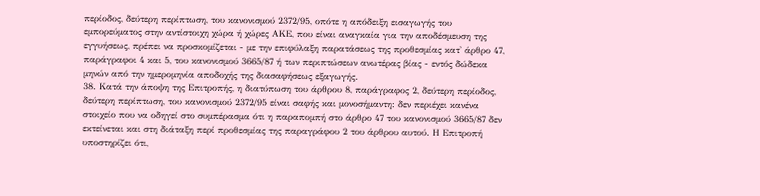περίοδος, δεύτερη περίπτωση, του κανονισμού 2372/95, οπότε η απόδειξη εισαγωγής του εμπορεύματος στην αντίστοιχη χώρα ή χώρες ΑΚΕ, που είναι αναγκαία για την αποδέσμευση της εγγυήσεως, πρέπει να προσκομίζεται - με την επιφύλαξη παρατάσεως της προθεσμίας κατ' άρθρο 47, παράγραφοι 4 και 5, του κανονισμού 3665/87 ή των περιπτώσεων ανωτέρας βίας - εντός δώδεκα μηνών από την ημερομηνία αποδοχής της διασαφήσεως εξαγωγής.
38. Κατά την άποψη της Επιτροπής, η διατύπωση του άρθρου 8, παράγραφος 2, δεύτερη περίοδος, δεύτερη περίπτωση, του κανονισμού 2372/95 είναι σαφής και μονοσήμαντη: δεν περιέχει κανένα στοιχείο που να οδηγεί στο συμπέρασμα ότι η παραπομπή στο άρθρο 47 του κανονισμού 3665/87 δεν εκτείνεται και στη διάταξη περί προθεσμίας της παραγράφου 2 του άρθρου αυτού. Η Επιτροπή υποστηρίζει ότι,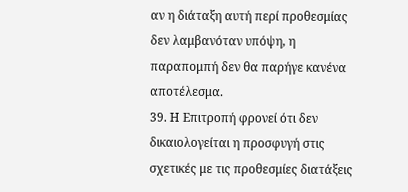αν η διάταξη αυτή περί προθεσμίας δεν λαμβανόταν υπόψη, η παραπομπή δεν θα παρήγε κανένα αποτέλεσμα.
39. Η Επιτροπή φρονεί ότι δεν δικαιολογείται η προσφυγή στις σχετικές με τις προθεσμίες διατάξεις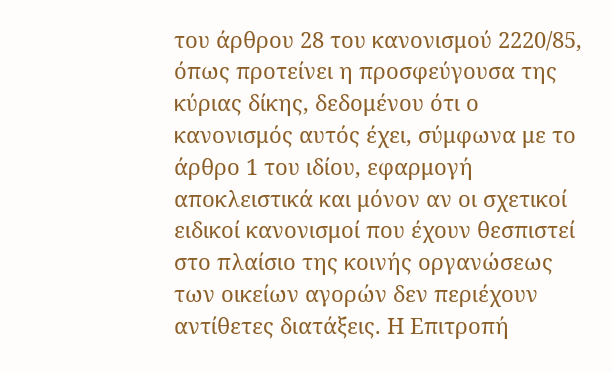του άρθρου 28 του κανονισμού 2220/85, όπως προτείνει η προσφεύγουσα της κύριας δίκης, δεδομένου ότι ο κανονισμός αυτός έχει, σύμφωνα με το άρθρο 1 του ιδίου, εφαρμογή αποκλειστικά και μόνον αν οι σχετικοί ειδικοί κανονισμοί που έχουν θεσπιστεί στο πλαίσιο της κοινής οργανώσεως των οικείων αγορών δεν περιέχουν αντίθετες διατάξεις. Η Επιτροπή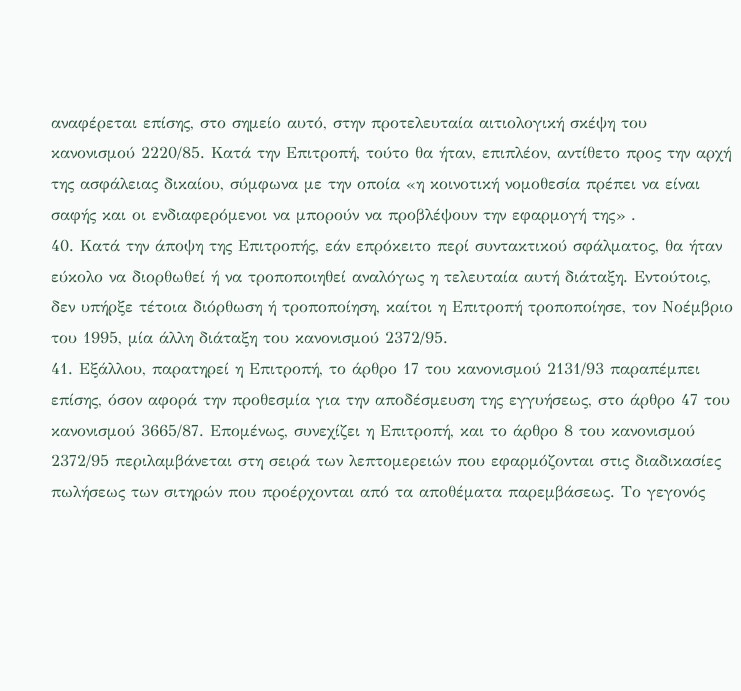αναφέρεται επίσης, στο σημείο αυτό, στην προτελευταία αιτιολογική σκέψη του κανονισμού 2220/85. Κατά την Επιτροπή, τούτο θα ήταν, επιπλέον, αντίθετο προς την αρχή της ασφάλειας δικαίου, σύμφωνα με την οποία «η κοινοτική νομοθεσία πρέπει να είναι σαφής και οι ενδιαφερόμενοι να μπορούν να προβλέψουν την εφαρμογή της» .
40. Κατά την άποψη της Επιτροπής, εάν επρόκειτο περί συντακτικού σφάλματος, θα ήταν εύκολο να διορθωθεί ή να τροποποιηθεί αναλόγως η τελευταία αυτή διάταξη. Εντούτοις, δεν υπήρξε τέτοια διόρθωση ή τροποποίηση, καίτοι η Επιτροπή τροποποίησε, τον Νοέμβριο του 1995, μία άλλη διάταξη του κανονισμού 2372/95.
41. Εξάλλου, παρατηρεί η Επιτροπή, το άρθρο 17 του κανονισμού 2131/93 παραπέμπει επίσης, όσον αφορά την προθεσμία για την αποδέσμευση της εγγυήσεως, στο άρθρο 47 του κανονισμού 3665/87. Επομένως, συνεχίζει η Επιτροπή, και το άρθρο 8 του κανονισμού 2372/95 περιλαμβάνεται στη σειρά των λεπτομερειών που εφαρμόζονται στις διαδικασίες πωλήσεως των σιτηρών που προέρχονται από τα αποθέματα παρεμβάσεως. Το γεγονός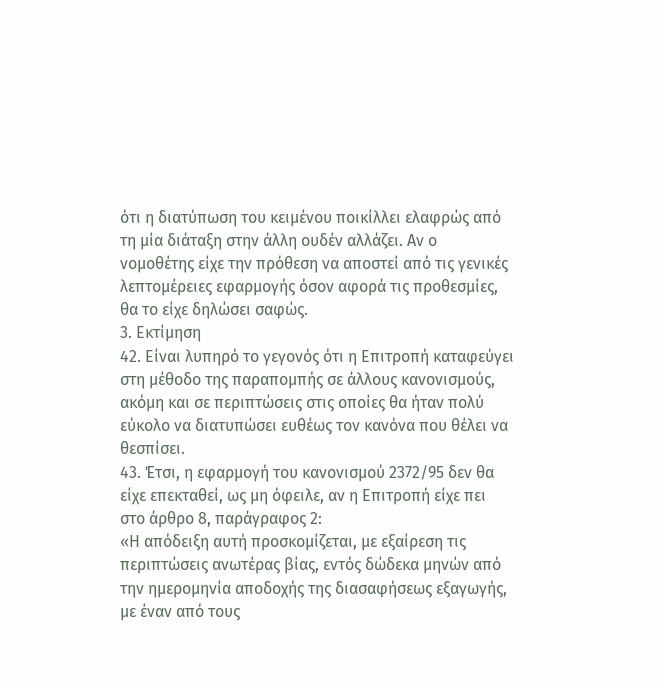ότι η διατύπωση του κειμένου ποικίλλει ελαφρώς από τη μία διάταξη στην άλλη ουδέν αλλάζει. Αν ο νομοθέτης είχε την πρόθεση να αποστεί από τις γενικές λεπτομέρειες εφαρμογής όσον αφορά τις προθεσμίες, θα το είχε δηλώσει σαφώς.
3. Εκτίμηση
42. Είναι λυπηρό το γεγονός ότι η Επιτροπή καταφεύγει στη μέθοδο της παραπομπής σε άλλους κανονισμούς, ακόμη και σε περιπτώσεις στις οποίες θα ήταν πολύ εύκολο να διατυπώσει ευθέως τον κανόνα που θέλει να θεσπίσει.
43. Έτσι, η εφαρμογή του κανονισμού 2372/95 δεν θα είχε επεκταθεί, ως μη όφειλε, αν η Επιτροπή είχε πει στο άρθρο 8, παράγραφος 2:
«Η απόδειξη αυτή προσκομίζεται, με εξαίρεση τις περιπτώσεις ανωτέρας βίας, εντός δώδεκα μηνών από την ημερομηνία αποδοχής της διασαφήσεως εξαγωγής, με έναν από τους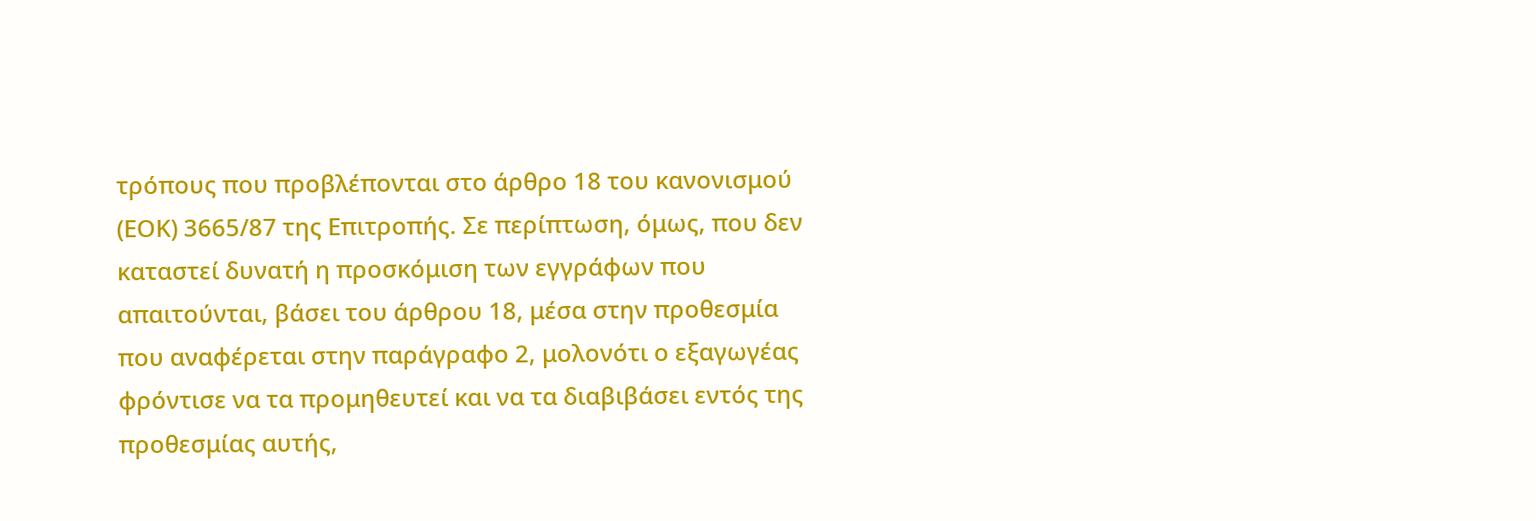τρόπους που προβλέπονται στο άρθρο 18 του κανονισμού (ΕΟΚ) 3665/87 της Επιτροπής. Σε περίπτωση, όμως, που δεν καταστεί δυνατή η προσκόμιση των εγγράφων που απαιτούνται, βάσει του άρθρου 18, μέσα στην προθεσμία που αναφέρεται στην παράγραφο 2, μολονότι ο εξαγωγέας φρόντισε να τα προμηθευτεί και να τα διαβιβάσει εντός της προθεσμίας αυτής,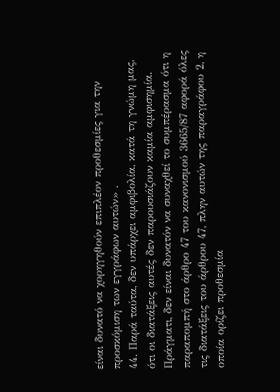είναι δυνατό να χορηγηθούν επιπλέον προθεσμίες για την προσκόμιση των εγγράφων αυτών» .
44. Παρά ταύτα, δεν υπάρχει αμφιβολία, κατά τη γνώμη μας, ότι οι διατάξεις αυτές δεν παρουσιάζουν καμία αμφισημία. Πράγματι, δεν είναι δυνατόν να συναχθεί το συμπέρασμα ότι η παραπομπή στο άρθρο 47 του κανονισμού 3665/87 αφορά όλες τις διατάξεις του άρθρου 47, πλην αυτών της παραγράφου 2, η οποία ορίζει προθεσμία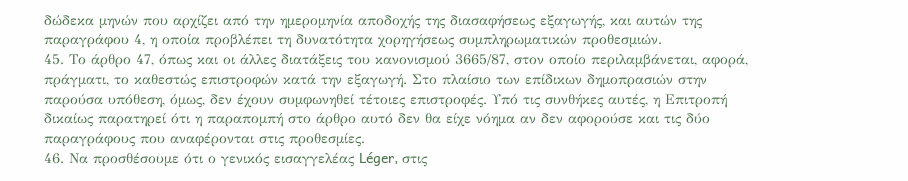δώδεκα μηνών που αρχίζει από την ημερομηνία αποδοχής της διασαφήσεως εξαγωγής, και αυτών της παραγράφου 4, η οποία προβλέπει τη δυνατότητα χορηγήσεως συμπληρωματικών προθεσμιών.
45. Το άρθρο 47, όπως και οι άλλες διατάξεις του κανονισμού 3665/87, στον οποίο περιλαμβάνεται, αφορά, πράγματι, το καθεστώς επιστροφών κατά την εξαγωγή. Στο πλαίσιο των επίδικων δημοπρασιών στην παρούσα υπόθεση, όμως, δεν έχουν συμφωνηθεί τέτοιες επιστροφές. Υπό τις συνθήκες αυτές, η Επιτροπή δικαίως παρατηρεί ότι η παραπομπή στο άρθρο αυτό δεν θα είχε νόημα αν δεν αφορούσε και τις δύο παραγράφους που αναφέρονται στις προθεσμίες.
46. Να προσθέσουμε ότι ο γενικός εισαγγελέας Léger, στις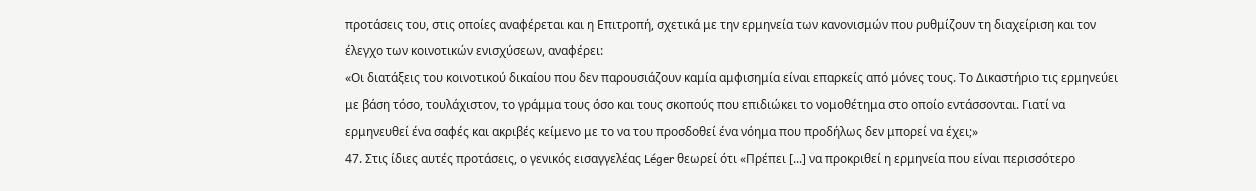προτάσεις του, στις οποίες αναφέρεται και η Επιτροπή, σχετικά με την ερμηνεία των κανονισμών που ρυθμίζουν τη διαχείριση και τον έλεγχο των κοινοτικών ενισχύσεων, αναφέρει:
«Οι διατάξεις του κοινοτικού δικαίου που δεν παρουσιάζουν καμία αμφισημία είναι επαρκείς από μόνες τους. Το Δικαστήριο τις ερμηνεύει με βάση τόσο, τουλάχιστον, το γράμμα τους όσο και τους σκοπούς που επιδιώκει το νομοθέτημα στο οποίο εντάσσονται. Γιατί να ερμηνευθεί ένα σαφές και ακριβές κείμενο με το να του προσδοθεί ένα νόημα που προδήλως δεν μπορεί να έχει;»
47. Στις ίδιες αυτές προτάσεις, ο γενικός εισαγγελέας Léger θεωρεί ότι «Πρέπει [...] να προκριθεί η ερμηνεία που είναι περισσότερο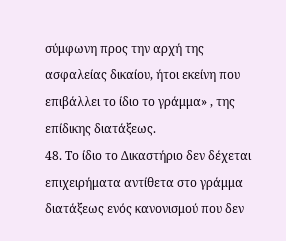σύμφωνη προς την αρχή της ασφαλείας δικαίου, ήτοι εκείνη που επιβάλλει το ίδιο το γράμμα» , της επίδικης διατάξεως.
48. Το ίδιο το Δικαστήριο δεν δέχεται επιχειρήματα αντίθετα στο γράμμα διατάξεως ενός κανονισμού που δεν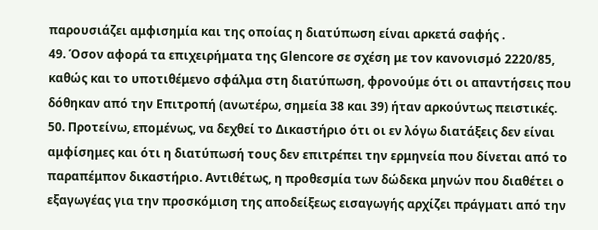παρουσιάζει αμφισημία και της οποίας η διατύπωση είναι αρκετά σαφής .
49. Όσον αφορά τα επιχειρήματα της Glencore σε σχέση με τον κανονισμό 2220/85, καθώς και το υποτιθέμενο σφάλμα στη διατύπωση, φρονούμε ότι οι απαντήσεις που δόθηκαν από την Επιτροπή (ανωτέρω, σημεία 38 και 39) ήταν αρκούντως πειστικές.
50. Προτείνω, επομένως, να δεχθεί το Δικαστήριο ότι οι εν λόγω διατάξεις δεν είναι αμφίσημες και ότι η διατύπωσή τους δεν επιτρέπει την ερμηνεία που δίνεται από το παραπέμπον δικαστήριο. Αντιθέτως, η προθεσμία των δώδεκα μηνών που διαθέτει ο εξαγωγέας για την προσκόμιση της αποδείξεως εισαγωγής αρχίζει πράγματι από την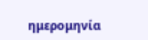ημερομηνία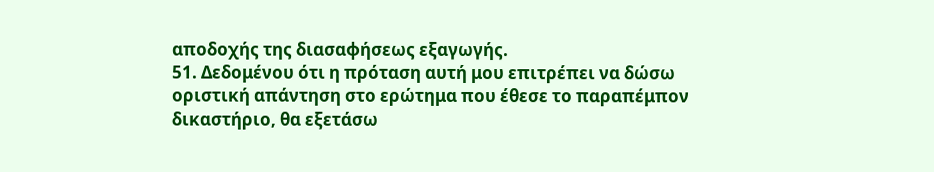αποδοχής της διασαφήσεως εξαγωγής.
51. Δεδομένου ότι η πρόταση αυτή μου επιτρέπει να δώσω οριστική απάντηση στο ερώτημα που έθεσε το παραπέμπον δικαστήριο, θα εξετάσω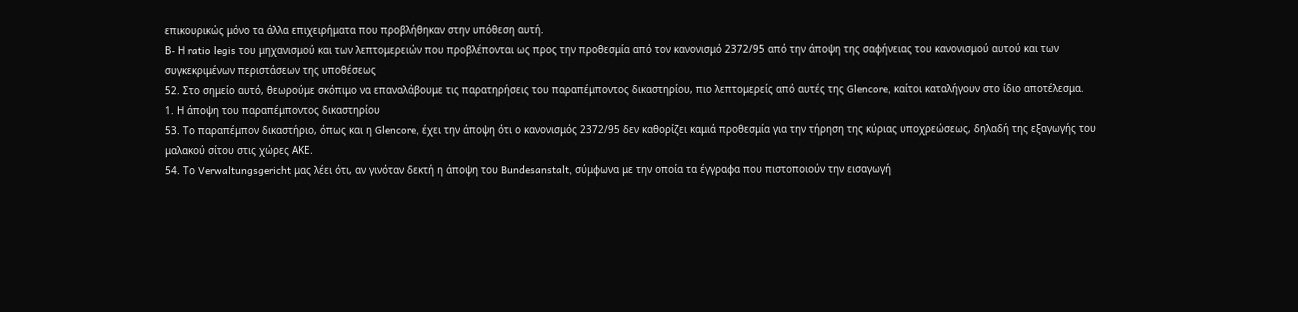επικουρικώς μόνο τα άλλα επιχειρήματα που προβλήθηκαν στην υπόθεση αυτή.
Β- Η ratio legis του μηχανισμού και των λεπτομερειών που προβλέπονται ως προς την προθεσμία από τον κανονισμό 2372/95 από την άποψη της σαφήνειας του κανονισμού αυτού και των συγκεκριμένων περιστάσεων της υποθέσεως
52. Στο σημείο αυτό, θεωρούμε σκόπιμο να επαναλάβουμε τις παρατηρήσεις του παραπέμποντος δικαστηρίου, πιο λεπτομερείς από αυτές της Glencore, καίτοι καταλήγουν στο ίδιο αποτέλεσμα.
1. Η άποψη του παραπέμποντος δικαστηρίου
53. Το παραπέμπον δικαστήριο, όπως και η Glencore, έχει την άποψη ότι ο κανονισμός 2372/95 δεν καθορίζει καμιά προθεσμία για την τήρηση της κύριας υποχρεώσεως, δηλαδή της εξαγωγής του μαλακού σίτου στις χώρες ΑΚΕ.
54. Το Verwaltungsgericht μας λέει ότι, αν γινόταν δεκτή η άποψη του Bundesanstalt, σύμφωνα με την οποία τα έγγραφα που πιστοποιούν την εισαγωγή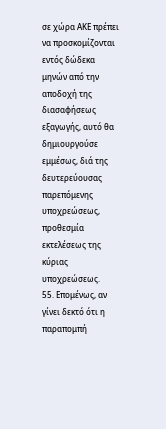σε χώρα ΑΚΕ πρέπει να προσκομίζονται εντός δώδεκα μηνών από την αποδοχή της διασαφήσεως εξαγωγής, αυτό θα δημιουργούσε εμμέσως, διά της δευτερεύουσας παρεπόμενης υποχρεώσεως, προθεσμία εκτελέσεως της κύριας υποχρεώσεως.
55. Επομένως, αν γίνει δεκτό ότι η παραπομπή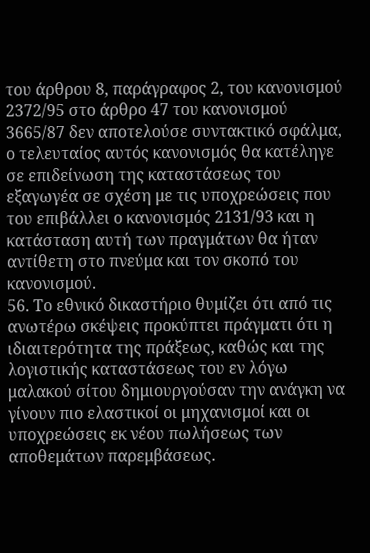του άρθρου 8, παράγραφος 2, του κανονισμού 2372/95 στο άρθρο 47 του κανονισμού 3665/87 δεν αποτελούσε συντακτικό σφάλμα, ο τελευταίος αυτός κανονισμός θα κατέληγε σε επιδείνωση της καταστάσεως του εξαγωγέα σε σχέση με τις υποχρεώσεις που του επιβάλλει ο κανονισμός 2131/93 και η κατάσταση αυτή των πραγμάτων θα ήταν αντίθετη στο πνεύμα και τον σκοπό του κανονισμού.
56. Το εθνικό δικαστήριο θυμίζει ότι από τις ανωτέρω σκέψεις προκύπτει πράγματι ότι η ιδιαιτερότητα της πράξεως, καθώς και της λογιστικής καταστάσεως του εν λόγω μαλακού σίτου δημιουργούσαν την ανάγκη να γίνουν πιο ελαστικοί οι μηχανισμοί και οι υποχρεώσεις εκ νέου πωλήσεως των αποθεμάτων παρεμβάσεως.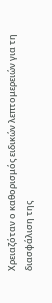Χρειαζόταν ο καθορισμός ειδικών λεπτομερειών για τη διασφάλιση της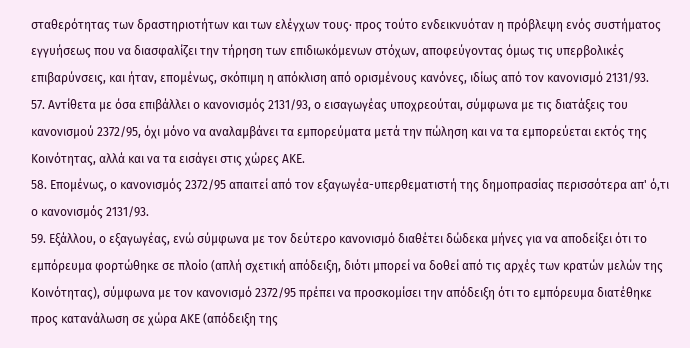σταθερότητας των δραστηριοτήτων και των ελέγχων τους· προς τούτο ενδεικνυόταν η πρόβλεψη ενός συστήματος εγγυήσεως που να διασφαλίζει την τήρηση των επιδιωκόμενων στόχων, αποφεύγοντας όμως τις υπερβολικές επιβαρύνσεις, και ήταν, επομένως, σκόπιμη η απόκλιση από ορισμένους κανόνες, ιδίως από τον κανονισμό 2131/93.
57. Αντίθετα με όσα επιβάλλει ο κανονισμός 2131/93, ο εισαγωγέας υποχρεούται, σύμφωνα με τις διατάξεις του κανονισμού 2372/95, όχι μόνο να αναλαμβάνει τα εμπορεύματα μετά την πώληση και να τα εμπορεύεται εκτός της Κοινότητας, αλλά και να τα εισάγει στις χώρες ΑΚΕ.
58. Επομένως, ο κανονισμός 2372/95 απαιτεί από τον εξαγωγέα-υπερθεματιστή της δημοπρασίας περισσότερα απ' ό,τι ο κανονισμός 2131/93.
59. Εξάλλου, ο εξαγωγέας, ενώ σύμφωνα με τον δεύτερο κανονισμό διαθέτει δώδεκα μήνες για να αποδείξει ότι το εμπόρευμα φορτώθηκε σε πλοίο (απλή σχετική απόδειξη, διότι μπορεί να δοθεί από τις αρχές των κρατών μελών της Κοινότητας), σύμφωνα με τον κανονισμό 2372/95 πρέπει να προσκομίσει την απόδειξη ότι το εμπόρευμα διατέθηκε προς κατανάλωση σε χώρα ΑΚΕ (απόδειξη της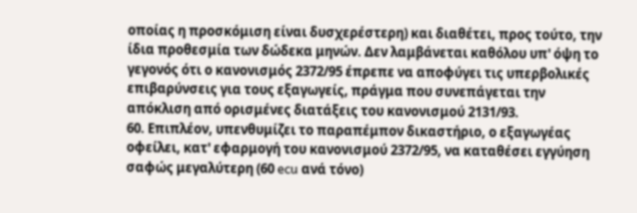οποίας η προσκόμιση είναι δυσχερέστερη) και διαθέτει, προς τούτο, την ίδια προθεσμία των δώδεκα μηνών. Δεν λαμβάνεται καθόλου υπ' όψη το γεγονός ότι ο κανονισμός 2372/95 έπρεπε να αποφύγει τις υπερβολικές επιβαρύνσεις για τους εξαγωγείς, πράγμα που συνεπάγεται την απόκλιση από ορισμένες διατάξεις του κανονισμού 2131/93.
60. Επιπλέον, υπενθυμίζει το παραπέμπον δικαστήριο, ο εξαγωγέας οφείλει, κατ' εφαρμογή του κανονισμού 2372/95, να καταθέσει εγγύηση σαφώς μεγαλύτερη (60 ecu ανά τόνο)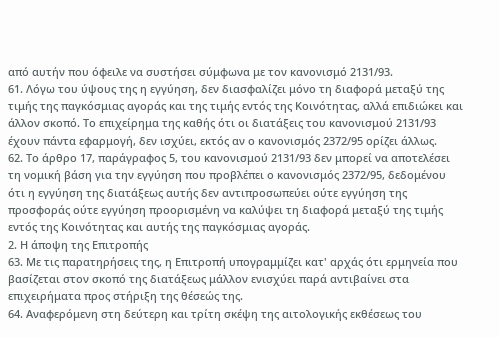από αυτήν που όφειλε να συστήσει σύμφωνα με τον κανονισμό 2131/93.
61. Λόγω του ύψους της η εγγύηση, δεν διασφαλίζει μόνο τη διαφορά μεταξύ της τιμής της παγκόσμιας αγοράς και της τιμής εντός της Κοινότητας, αλλά επιδιώκει και άλλον σκοπό. Το επιχείρημα της καθής ότι οι διατάξεις του κανονισμού 2131/93 έχουν πάντα εφαρμογή, δεν ισχύει, εκτός αν ο κανονισμός 2372/95 ορίζει άλλως.
62. Το άρθρο 17, παράγραφος 5, του κανονισμού 2131/93 δεν μπορεί να αποτελέσει τη νομική βάση για την εγγύηση που προβλέπει ο κανονισμός 2372/95, δεδομένου ότι η εγγύηση της διατάξεως αυτής δεν αντιπροσωπεύει ούτε εγγύηση της προσφοράς ούτε εγγύηση προορισμένη να καλύψει τη διαφορά μεταξύ της τιμής εντός της Κοινότητας και αυτής της παγκόσμιας αγοράς.
2. Η άποψη της Επιτροπής
63. Με τις παρατηρήσεις της, η Επιτροπή υπογραμμίζει κατ' αρχάς ότι ερμηνεία που βασίζεται στον σκοπό της διατάξεως μάλλον ενισχύει παρά αντιβαίνει στα επιχειρήματα προς στήριξη της θέσεώς της.
64. Αναφερόμενη στη δεύτερη και τρίτη σκέψη της αιτολογικής εκθέσεως του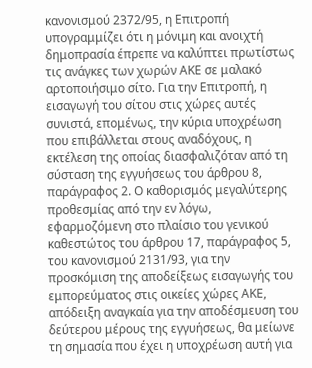κανονισμού 2372/95, η Επιτροπή υπογραμμίζει ότι η μόνιμη και ανοιχτή δημοπρασία έπρεπε να καλύπτει πρωτίστως τις ανάγκες των χωρών ΑΚΕ σε μαλακό αρτοποιήσιμο σίτο. Για την Επιτροπή, η εισαγωγή του σίτου στις χώρες αυτές συνιστά, επομένως, την κύρια υποχρέωση που επιβάλλεται στους αναδόχους, η εκτέλεση της οποίας διασφαλιζόταν από τη σύσταση της εγγυήσεως του άρθρου 8, παράγραφος 2. Ο καθορισμός μεγαλύτερης προθεσμίας από την εν λόγω, εφαρμοζόμενη στο πλαίσιο του γενικού καθεστώτος του άρθρου 17, παράγραφος 5, του κανονισμού 2131/93, για την προσκόμιση της αποδείξεως εισαγωγής του εμπορεύματος στις οικείες χώρες ΑΚΕ, απόδειξη αναγκαία για την αποδέσμευση του δεύτερου μέρους της εγγυήσεως, θα μείωνε τη σημασία που έχει η υποχρέωση αυτή για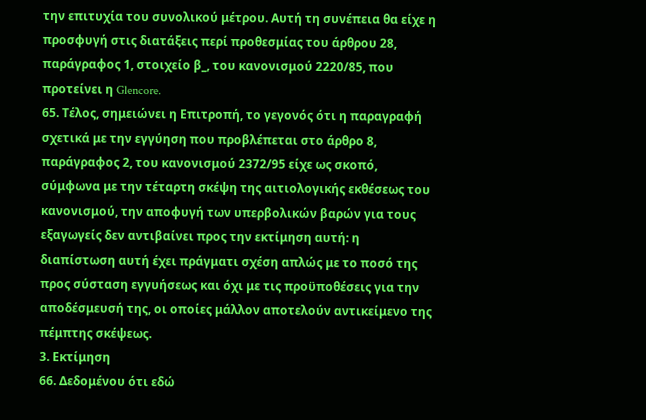την επιτυχία του συνολικού μέτρου. Αυτή τη συνέπεια θα είχε η προσφυγή στις διατάξεις περί προθεσμίας του άρθρου 28, παράγραφος 1, στοιχείο β_, του κανονισμού 2220/85, που προτείνει η Glencore.
65. Τέλος, σημειώνει η Επιτροπή, το γεγονός ότι η παραγραφή σχετικά με την εγγύηση που προβλέπεται στο άρθρο 8, παράγραφος 2, του κανονισμού 2372/95 είχε ως σκοπό, σύμφωνα με την τέταρτη σκέψη της αιτιολογικής εκθέσεως του κανονισμού, την αποφυγή των υπερβολικών βαρών για τους εξαγωγείς δεν αντιβαίνει προς την εκτίμηση αυτή: η διαπίστωση αυτή έχει πράγματι σχέση απλώς με το ποσό της προς σύσταση εγγυήσεως και όχι με τις προϋποθέσεις για την αποδέσμευσή της, οι οποίες μάλλον αποτελούν αντικείμενο της πέμπτης σκέψεως.
3. Εκτίμηση
66. Δεδομένου ότι εδώ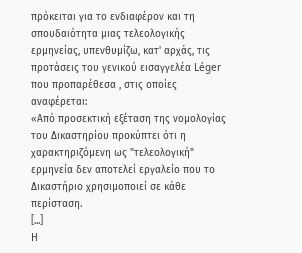πρόκειται για το ενδιαφέρον και τη σπουδαιότητα μιας τελεολογικής ερμηνείας, υπενθυμίζω, κατ' αρχάς, τις προτάσεις του γενικού εισαγγελέα Léger που προπαρέθεσα , στις οποίες αναφέρεται:
«Από προσεκτική εξέταση της νομολογίας του Δικαστηρίου προκύπτει ότι η χαρακτηριζόμενη ως "τελεολογική" ερμηνεία δεν αποτελεί εργαλείο που το Δικαστήριο χρησιμοποιεί σε κάθε περίσταση.
[...]
Η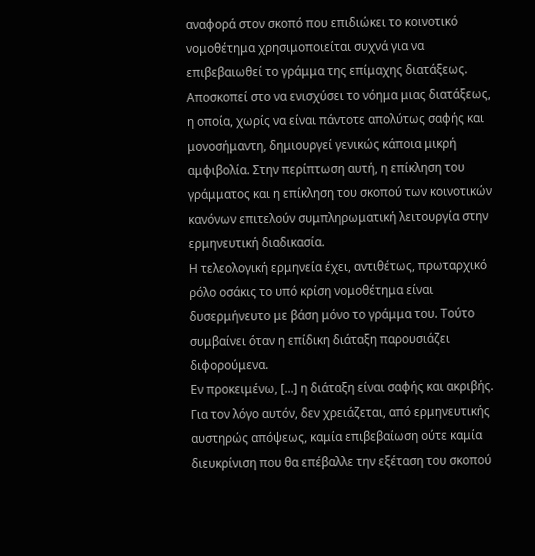αναφορά στον σκοπό που επιδιώκει το κοινοτικό νομοθέτημα χρησιμοποιείται συχνά για να επιβεβαιωθεί το γράμμα της επίμαχης διατάξεως. Αποσκοπεί στο να ενισχύσει το νόημα μιας διατάξεως, η οποία, χωρίς να είναι πάντοτε απολύτως σαφής και μονοσήμαντη, δημιουργεί γενικώς κάποια μικρή αμφιβολία. Στην περίπτωση αυτή, η επίκληση του γράμματος και η επίκληση του σκοπού των κοινοτικών κανόνων επιτελούν συμπληρωματική λειτουργία στην ερμηνευτική διαδικασία.
Η τελεολογική ερμηνεία έχει, αντιθέτως, πρωταρχικό ρόλο οσάκις το υπό κρίση νομοθέτημα είναι δυσερμήνευτο με βάση μόνο το γράμμα του. Τούτο συμβαίνει όταν η επίδικη διάταξη παρουσιάζει διφορούμενα.
Εν προκειμένω, [...] η διάταξη είναι σαφής και ακριβής. Για τον λόγο αυτόν, δεν χρειάζεται, από ερμηνευτικής αυστηρώς απόψεως, καμία επιβεβαίωση ούτε καμία διευκρίνιση που θα επέβαλλε την εξέταση του σκοπού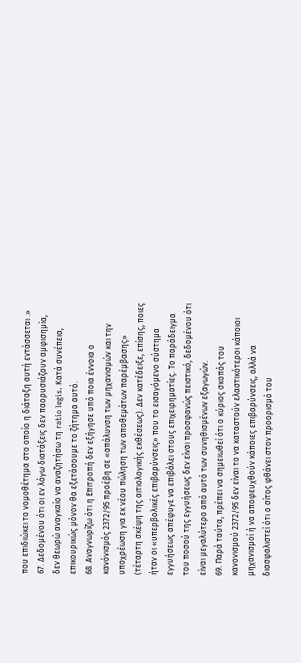που επιδιώκει το νομοθέτημα στο οποίο η διάταξη αυτή εντάσσεται .»
67. Δεδομένου ότι οι εν λόγω διατάξεις δεν παορυσιάζουν αμφισημία, δεν θεωρώ αναγκαίο να αναζητήσω τη ratio legis. Κατά συνέπεια, επικουρικώς μόνον θα εξετάσουμε το ζήτημα αυτό.
68. Αναγνωρίζω ότι η Επιτροπή δεν εξήγησε υπό ποια έννοια ο κανόνισμός 2372/95 προέβη σε «απάλυνση των μηχανισμών και την υποχρέωση για εκ νέου πώληση των αποθεμάτων παρέμβασης» (τέταρτη σκέψη της αιτιολογικής εκθέσεως). Δεν κατέδειξε, επίσης, ποιες ήταν οι «υπερβολικές επιβαρύνσεις» που το εισαγόμενο σύστημα εγγυήσεως απέφυγε να επιβάλει στους επιχειρηματίες. Το παράδειγμα του ποσού της εγγυήσεως δεν είναι προσφανώς πειστικό, δεδομένου ότι είναι μεγαλύτερο από αυτό των συνηθισμένων εξαγωγών.
69. Παρά ταύτα, πρέπει να σημειωθεί ότι ο κύριος σκοπός του κανονισμού 2372/95 δεν είναι το να καταστούν ελαστικότεροι κάποιοι μηχανισμοί ή να αποφευχθούν κάποιες επιβαρύνσεις, αλλά να διασφαλιστεί ότι ο σίτος φθάνει στον προορισμό του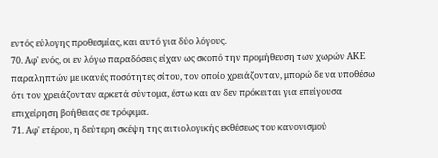εντός εύλογης προθεσμίας, και αυτό για δύο λόγους.
70. Αφ' ενός, οι εν λόγω παραδόσεις είχαν ως σκοπό την προμήθευση των χωρών ΑΚΕ παραληπτών με ικανές ποσότητες σίτου, τον οποίο χρειάζονταν, μπορώ δε να υποθέσω ότι τον χρειάζονταν αρκετά σύντομα, έστω και αν δεν πρόκειται για επείγουσα επιχείρηση βοήθειας σε τρόφιμα.
71. Αφ' ετέρου, η δεύτερη σκέψη της αιτιολογικής εκθέσεως του κανονισμού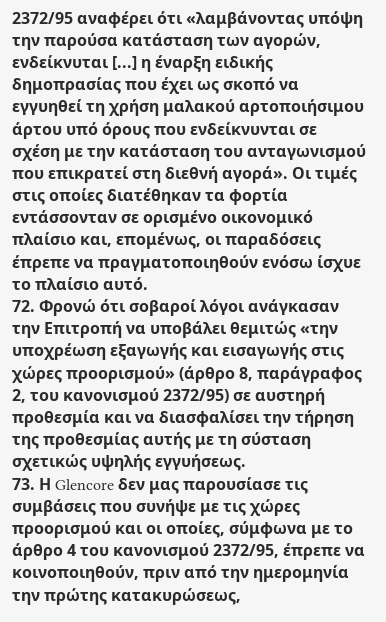2372/95 αναφέρει ότι «λαμβάνοντας υπόψη την παρούσα κατάσταση των αγορών, ενδείκνυται [...] η έναρξη ειδικής δημοπρασίας που έχει ως σκοπό να εγγυηθεί τη χρήση μαλακού αρτοποιήσιμου άρτου υπό όρους που ενδείκνυνται σε σχέση με την κατάσταση του ανταγωνισμού που επικρατεί στη διεθνή αγορά». Οι τιμές στις οποίες διατέθηκαν τα φορτία εντάσσονταν σε ορισμένο οικονομικό πλαίσιο και, επομένως, οι παραδόσεις έπρεπε να πραγματοποιηθούν ενόσω ίσχυε το πλαίσιο αυτό.
72. Φρονώ ότι σοβαροί λόγοι ανάγκασαν την Επιτροπή να υποβάλει θεμιτώς «την υποχρέωση εξαγωγής και εισαγωγής στις χώρες προορισμού» (άρθρο 8, παράγραφος 2, του κανονισμού 2372/95) σε αυστηρή προθεσμία και να διασφαλίσει την τήρηση της προθεσμίας αυτής με τη σύσταση σχετικώς υψηλής εγγυήσεως.
73. Η Glencore δεν μας παρουσίασε τις συμβάσεις που συνήψε με τις χώρες προορισμού και οι οποίες, σύμφωνα με το άρθρο 4 του κανονισμού 2372/95, έπρεπε να κοινοποιηθούν, πριν από την ημερομηνία την πρώτης κατακυρώσεως,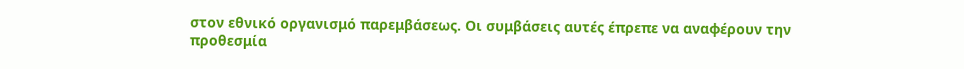στον εθνικό οργανισμό παρεμβάσεως. Οι συμβάσεις αυτές έπρεπε να αναφέρουν την προθεσμία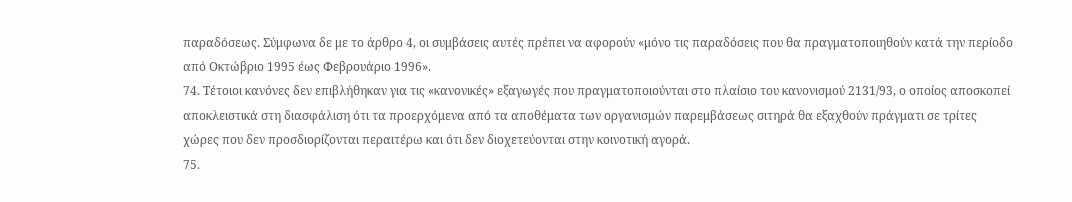παραδόσεως. Σύμφωνα δε με το άρθρο 4, οι συμβάσεις αυτές πρέπει να αφορούν «μόνο τις παραδόσεις που θα πραγματοποιηθούν κατά την περίοδο από Οκτώβριο 1995 έως Φεβρουάριο 1996».
74. Τέτοιοι κανόνες δεν επιβλήθηκαν για τις «κανονικές» εξαγωγές που πραγματοποιούνται στο πλαίσιο του κανονισμού 2131/93, ο οποίος αποσκοπεί αποκλειστικά στη διασφάλιση ότι τα προερχόμενα από τα αποθέματα των οργανισμών παρεμβάσεως σιτηρά θα εξαχθούν πράγματι σε τρίτες χώρες που δεν προσδιορίζονται περαιτέρω και ότι δεν διοχετεύονται στην κοινοτική αγορά.
75.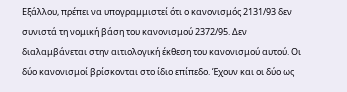Εξάλλου, πρέπει να υπογραμμιστεί ότι ο κανονισμός 2131/93 δεν συνιστά τη νομική βάση του κανονισμού 2372/95. Δεν διαλαμβάνεται στην αιτιολογική έκθεση του κανονισμού αυτού. Οι δύο κανονισμοί βρίσκονται στο ίδιο επίπεδο. Έχουν και οι δύο ως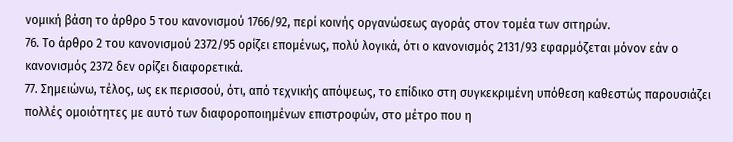νομική βάση το άρθρο 5 του κανονισμού 1766/92, περί κοινής οργανώσεως αγοράς στον τομέα των σιτηρών.
76. Το άρθρο 2 του κανονισμού 2372/95 ορίζει επομένως, πολύ λογικά, ότι ο κανονισμός 2131/93 εφαρμόζεται μόνον εάν ο κανονισμός 2372 δεν ορίζει διαφορετικά.
77. Σημειώνω, τέλος, ως εκ περισσού, ότι, από τεχνικής απόψεως, το επίδικο στη συγκεκριμένη υπόθεση καθεστώς παρουσιάζει πολλές ομοιότητες με αυτό των διαφοροποιημένων επιστροφών, στο μέτρο που η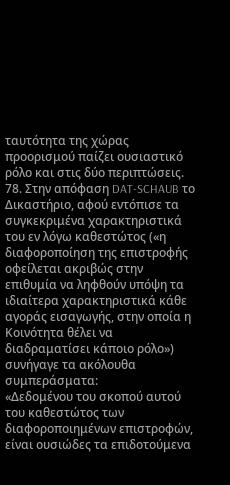ταυτότητα της χώρας προορισμού παίζει ουσιαστικό ρόλο και στις δύο περιπτώσεις.
78. Στην απόφαση DAT-SCHAUB το Δικαστήριο, αφού εντόπισε τα συγκεκριμένα χαρακτηριστικά του εν λόγω καθεστώτος («η διαφοροποίηση της επιστροφής οφείλεται ακριβώς στην επιθυμία να ληφθούν υπόψη τα ιδιαίτερα χαρακτηριστικά κάθε αγοράς εισαγωγής, στην οποία η Κοινότητα θέλει να διαδραματίσει κάποιο ρόλο») συνήγαγε τα ακόλουθα συμπεράσματα:
«Δεδομένου του σκοπού αυτού του καθεστώτος των διαφοροποιημένων επιστροφών, είναι ουσιώδες τα επιδοτούμενα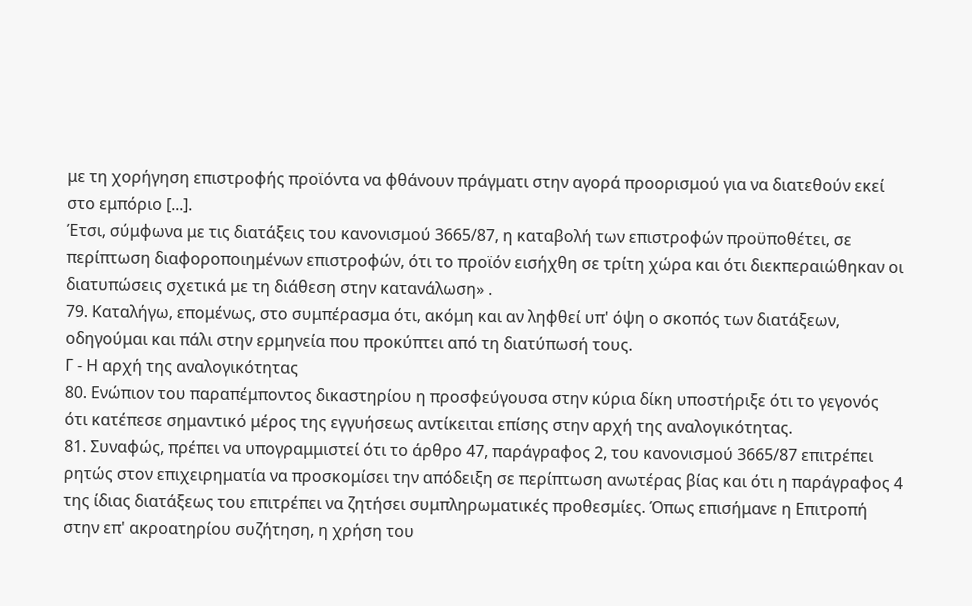με τη χορήγηση επιστροφής προϊόντα να φθάνουν πράγματι στην αγορά προορισμού για να διατεθούν εκεί στο εμπόριο [...].
Έτσι, σύμφωνα με τις διατάξεις του κανονισμού 3665/87, η καταβολή των επιστροφών προϋποθέτει, σε περίπτωση διαφοροποιημένων επιστροφών, ότι το προϊόν εισήχθη σε τρίτη χώρα και ότι διεκπεραιώθηκαν οι διατυπώσεις σχετικά με τη διάθεση στην κατανάλωση» .
79. Καταλήγω, επομένως, στο συμπέρασμα ότι, ακόμη και αν ληφθεί υπ' όψη ο σκοπός των διατάξεων, οδηγούμαι και πάλι στην ερμηνεία που προκύπτει από τη διατύπωσή τους.
Γ - Η αρχή της αναλογικότητας
80. Ενώπιον του παραπέμποντος δικαστηρίου η προσφεύγουσα στην κύρια δίκη υποστήριξε ότι το γεγονός ότι κατέπεσε σημαντικό μέρος της εγγυήσεως αντίκειται επίσης στην αρχή της αναλογικότητας.
81. Συναφώς, πρέπει να υπογραμμιστεί ότι το άρθρο 47, παράγραφος 2, του κανονισμού 3665/87 επιτρέπει ρητώς στον επιχειρηματία να προσκομίσει την απόδειξη σε περίπτωση ανωτέρας βίας και ότι η παράγραφος 4 της ίδιας διατάξεως του επιτρέπει να ζητήσει συμπληρωματικές προθεσμίες. Όπως επισήμανε η Επιτροπή στην επ' ακροατηρίου συζήτηση, η χρήση του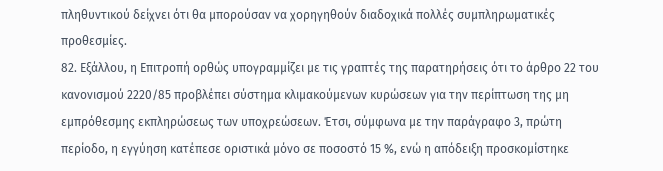πληθυντικού δείχνει ότι θα μπορούσαν να χορηγηθούν διαδοχικά πολλές συμπληρωματικές προθεσμίες.
82. Εξάλλου, η Επιτροπή ορθώς υπογραμμίζει με τις γραπτές της παρατηρήσεις ότι το άρθρο 22 του κανονισμού 2220/85 προβλέπει σύστημα κλιμακούμενων κυρώσεων για την περίπτωση της μη εμπρόθεσμης εκπληρώσεως των υποχρεώσεων. Έτσι, σύμφωνα με την παράγραφο 3, πρώτη περίοδο, η εγγύηση κατέπεσε οριστικά μόνο σε ποσοστό 15 %, ενώ η απόδειξη προσκομίστηκε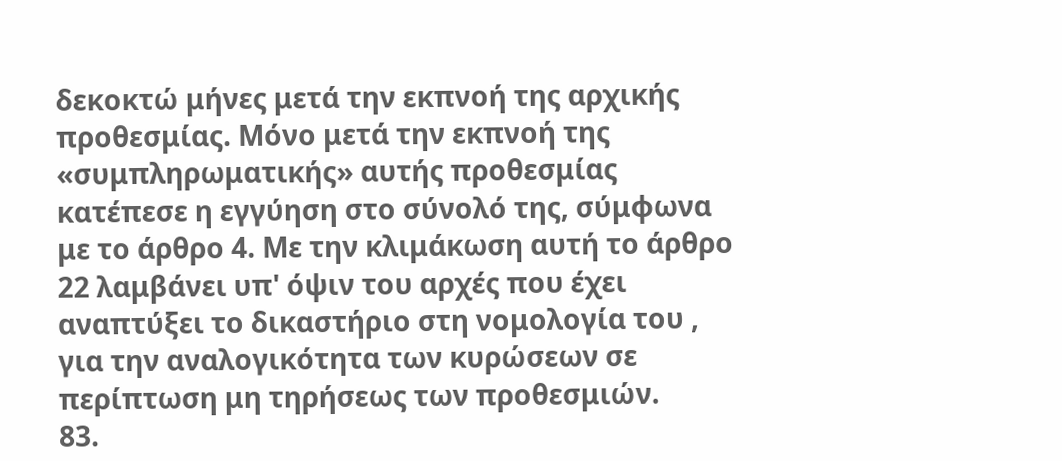δεκοκτώ μήνες μετά την εκπνοή της αρχικής προθεσμίας. Μόνο μετά την εκπνοή της «συμπληρωματικής» αυτής προθεσμίας κατέπεσε η εγγύηση στο σύνολό της, σύμφωνα με το άρθρο 4. Με την κλιμάκωση αυτή το άρθρο 22 λαμβάνει υπ' όψιν του αρχές που έχει αναπτύξει το δικαστήριο στη νομολογία του , για την αναλογικότητα των κυρώσεων σε περίπτωση μη τηρήσεως των προθεσμιών.
83.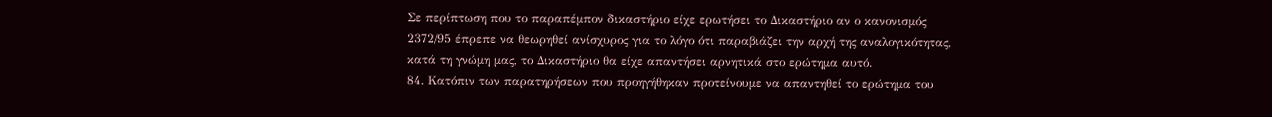Σε περίπτωση που το παραπέμπον δικαστήριο είχε ερωτήσει το Δικαστήριο αν ο κανονισμός 2372/95 έπρεπε να θεωρηθεί ανίσχυρος για το λόγο ότι παραβιάζει την αρχή της αναλογικότητας, κατά τη γνώμη μας, το Δικαστήριο θα είχε απαντήσει αρνητικά στο ερώτημα αυτό.
84. Κατόπιν των παρατηρήσεων που προηγήθηκαν προτείνουμε να απαντηθεί το ερώτημα του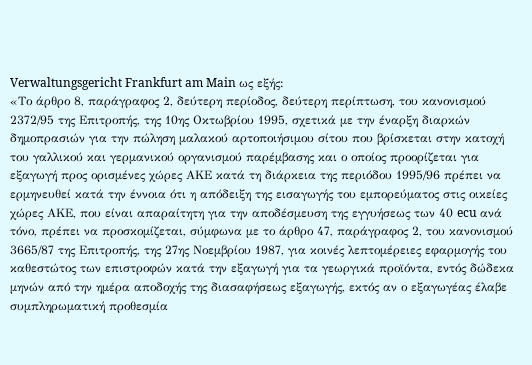Verwaltungsgericht Frankfurt am Main ως εξής:
«Το άρθρο 8, παράγραφος 2, δεύτερη περίοδος, δεύτερη περίπτωση, του κανονισμού 2372/95 της Επιτροπής, της 10ης Οκτωβρίου 1995, σχετικά με την έναρξη διαρκών δημοπρασιών για την πώληση μαλακού αρτοποιήσιμου σίτου που βρίσκεται στην κατοχή του γαλλικού και γερμανικού οργανισμού παρέμβασης και ο οποίος προορίζεται για εξαγωγή προς ορισμένες χώρες ΑΚΕ κατά τη διάρκεια της περιόδου 1995/96 πρέπει να ερμηνευθεί κατά την έννοια ότι η απόδειξη της εισαγωγής του εμπορεύματος στις οικείες χώρες ΑΚΕ, που είναι απαραίτητη για την αποδέσμευση της εγγυήσεως των 40 ecu ανά τόνο, πρέπει να προσκομίζεται, σύμφωνα με το άρθρο 47, παράγραφος 2, του κανονισμού 3665/87 της Επιτροπής, της 27ης Νοεμβρίου 1987, για κοινές λεπτομέρειες εφαρμογής του καθεστώτος των επιστροφών κατά την εξαγωγή για τα γεωργικά προϊόντα, εντός δώδεκα μηνών από την ημέρα αποδοχής της διασαφήσεως εξαγωγής, εκτός αν ο εξαγωγέας έλαβε συμπληρωματική προθεσμία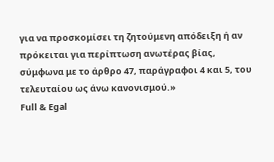για να προσκομίσει τη ζητούμενη απόδειξη ή αν πρόκειται για περίπτωση ανωτέρας βίας, σύμφωνα με το άρθρο 47, παράγραφοι 4 και 5, του τελευταίου ως άνω κανονισμού.»
Full & Egal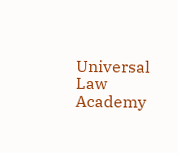Universal Law Academy